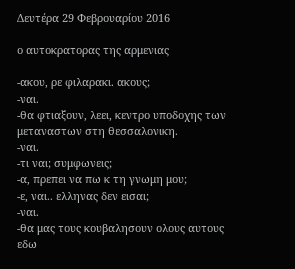Δευτέρα 29 Φεβρουαρίου 2016

ο αυτοκρατορας της αρμενιας

-ακου, ρε φιλαρακι. ακους;
-ναι.
-θα φτιαξουν, λεει, κεντρο υποδοχης των μεταναστων στη θεσσαλονικη.
-ναι.
-τι ναι; συμφωνεις;
-α, πρεπει να πω κ τη γνωμη μου;
-ε, ναι.. ελληνας δεν εισαι;
-ναι.
-θα μας τους κουβαλησουν ολους αυτους εδω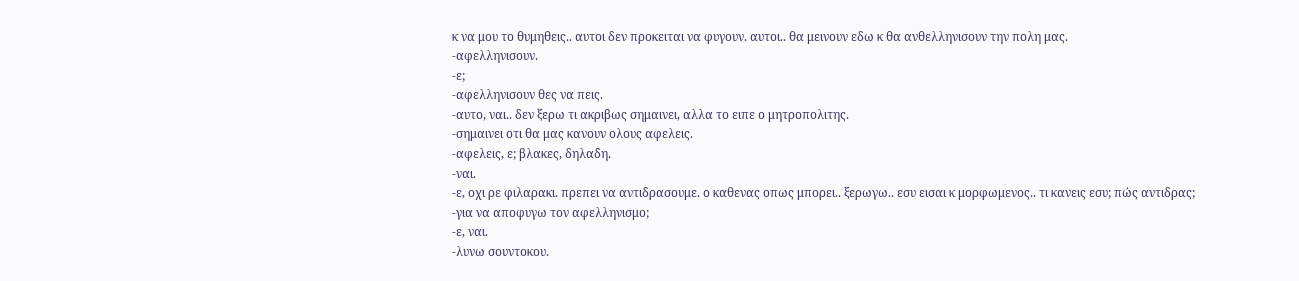κ να μου το θυμηθεις.. αυτοι δεν προκειται να φυγουν. αυτοι.. θα μεινουν εδω κ θα ανθελληνισουν την πολη μας.
-αφελληνισουν.
-ε;
-αφελληνισουν θες να πεις.
-αυτο, ναι.. δεν ξερω τι ακριβως σημαινει, αλλα το ειπε ο μητροπολιτης.
-σημαινει οτι θα μας κανουν ολους αφελεις.
-αφελεις, ε; βλακες, δηλαδη.
-ναι.
-ε, οχι ρε φιλαρακι. πρεπει να αντιδρασουμε. ο καθενας οπως μπορει.. ξερωγω.. εσυ εισαι κ μορφωμενος.. τι κανεις εσυ; πώς αντιδρας;
-για να αποφυγω τον αφελληνισμο;
-ε, ναι.
-λυνω σουντοκου.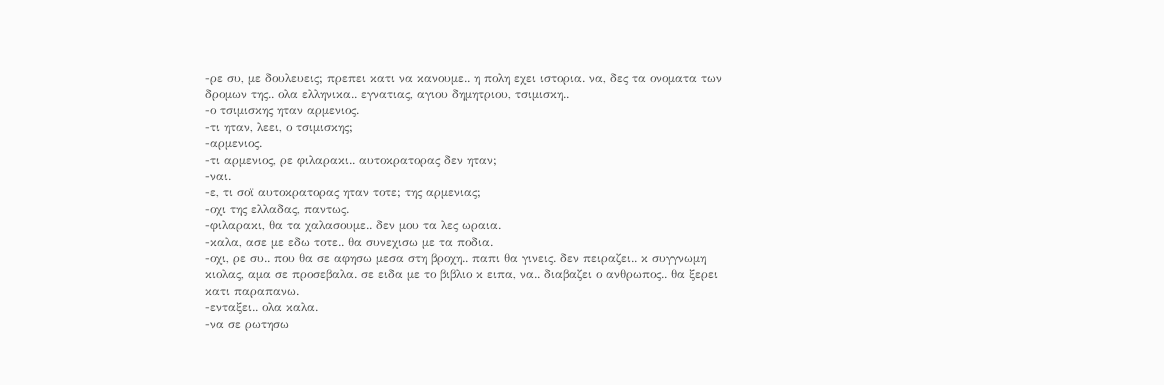-ρε συ, με δουλευεις; πρεπει κατι να κανουμε.. η πολη εχει ιστορια. να, δες τα ονοματα των δρομων της.. ολα ελληνικα.. εγνατιας, αγιου δημητριου, τσιμισκη..
-ο τσιμισκης ηταν αρμενιος.
-τι ηταν, λεει, ο τσιμισκης;
-αρμενιος.
-τι αρμενιος, ρε φιλαρακι.. αυτοκρατορας δεν ηταν;
-ναι.
-ε, τι σοϊ αυτοκρατορας ηταν τοτε; της αρμενιας;
-οχι της ελλαδας, παντως.
-φιλαρακι, θα τα χαλασουμε.. δεν μου τα λες ωραια.
-καλα, ασε με εδω τοτε.. θα συνεχισω με τα ποδια.
-οχι, ρε συ.. που θα σε αφησω μεσα στη βροχη.. παπι θα γινεις. δεν πειραζει.. κ συγγνωμη κιολας, αμα σε προσεβαλα. σε ειδα με το βιβλιο κ ειπα, να.. διαβαζει ο ανθρωπος.. θα ξερει κατι παραπανω.
-ενταξει.. ολα καλα.
-να σε ρωτησω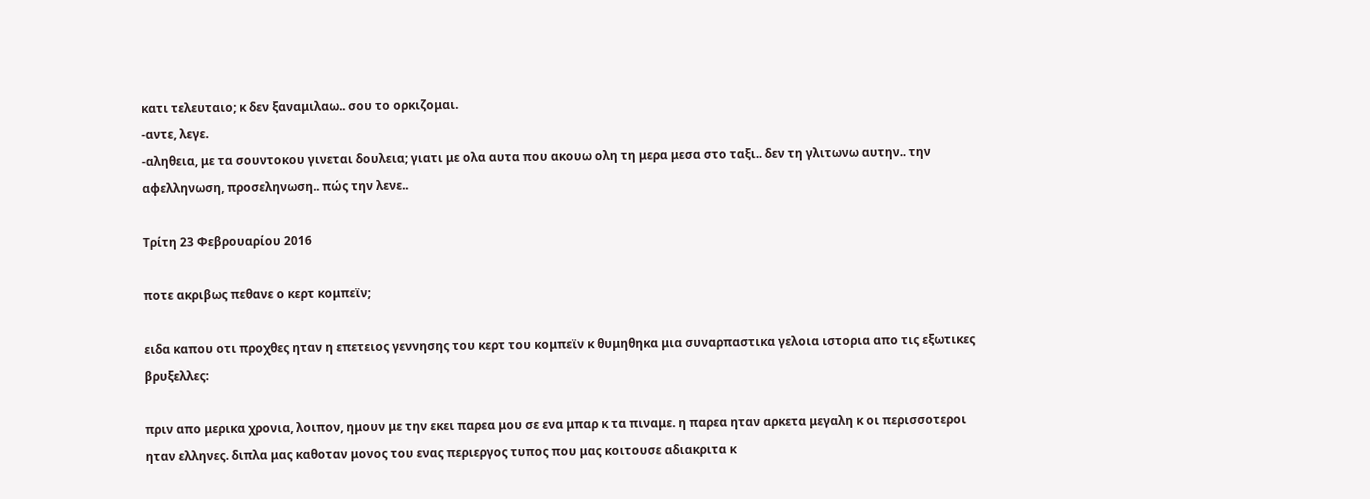κατι τελευταιο; κ δεν ξαναμιλαω.. σου το ορκιζομαι.
-αντε, λεγε.
-αληθεια, με τα σουντοκου γινεται δουλεια; γιατι με ολα αυτα που ακουω ολη τη μερα μεσα στο ταξι.. δεν τη γλιτωνω αυτην.. την αφελληνωση, προσεληνωση.. πώς την λενε..

Τρίτη 23 Φεβρουαρίου 2016

ποτε ακριβως πεθανε ο κερτ κομπεϊν;

ειδα καπου οτι προχθες ηταν η επετειος γεννησης του κερτ του κομπεϊν κ θυμηθηκα μια συναρπαστικα γελοια ιστορια απο τις εξωτικες βρυξελλες:

πριν απο μερικα χρονια, λοιπον, ημουν με την εκει παρεα μου σε ενα μπαρ κ τα πιναμε. η παρεα ηταν αρκετα μεγαλη κ οι περισσοτεροι ηταν ελληνες. διπλα μας καθοταν μονος του ενας περιεργος τυπος που μας κοιτουσε αδιακριτα κ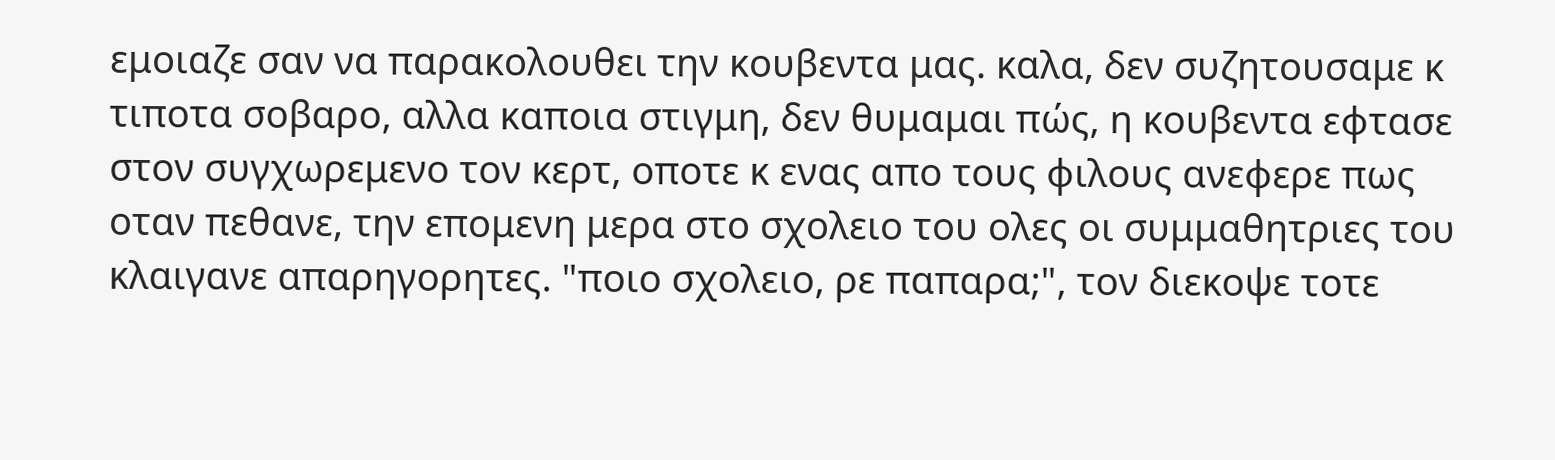εμοιαζε σαν να παρακολουθει την κουβεντα μας. καλα, δεν συζητουσαμε κ τιποτα σοβαρο, αλλα καποια στιγμη, δεν θυμαμαι πώς, η κουβεντα εφτασε στον συγχωρεμενο τον κερτ, οποτε κ ενας απο τους φιλους ανεφερε πως οταν πεθανε, την επομενη μερα στο σχολειο του ολες οι συμμαθητριες του κλαιγανε απαρηγορητες. "ποιο σχολειο, ρε παπαρα;", τον διεκοψε τοτε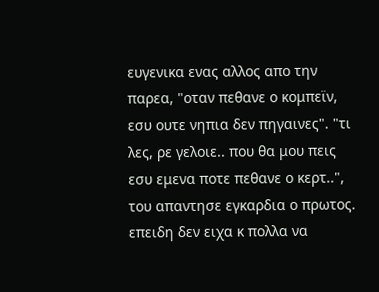ευγενικα ενας αλλος απο την παρεα, "οταν πεθανε ο κομπεϊν, εσυ ουτε νηπια δεν πηγαινες". "τι λες, ρε γελοιε.. που θα μου πεις εσυ εμενα ποτε πεθανε ο κερτ..", του απαντησε εγκαρδια ο πρωτος. επειδη δεν ειχα κ πολλα να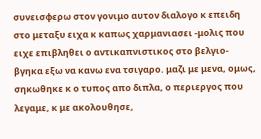συνεισφερω στον γονιμο αυτον διαλογο κ επειδη στο μεταξυ ειχα κ καπως χαρμανιασει -μολις που ειχε επιβληθει ο αντικαπνιστικος στο βελγιο- βγηκα εξω να κανω ενα τσιγαρο. μαζι με μενα, ομως, σηκωθηκε κ ο τυπος απο διπλα, ο περιεργος που λεγαμε, κ με ακολουθησε,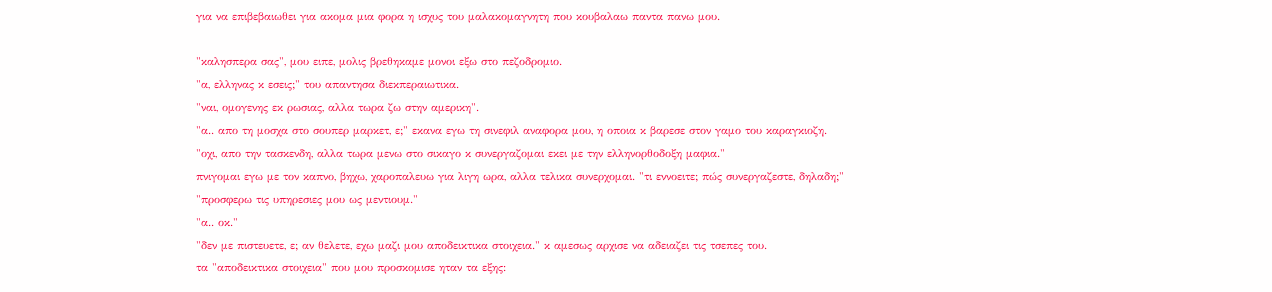για να επιβεβαιωθει για ακομα μια φορα η ισχυς του μαλακομαγνητη που κουβαλαω παντα πανω μου.

"καλησπερα σας", μου ειπε, μολις βρεθηκαμε μονοι εξω στο πεζοδρομιο.
"α, ελληνας κ εσεις;" του απαντησα διεκπεραιωτικα.
"ναι, ομογενης εκ ρωσιας, αλλα τωρα ζω στην αμερικη".
"α.. απο τη μοσχα στο σουπερ μαρκετ, ε;" εκανα εγω τη σινεφιλ αναφορα μου, η οποια κ βαρεσε στον γαμο του καραγκιοζη.
"οχι, απο την τασκενδη, αλλα τωρα μενω στο σικαγο κ συνεργαζομαι εκει με την ελληνορθοδοξη μαφια."
πνιγομαι εγω με τον καπνο, βηχω, χαροπαλευω για λιγη ωρα, αλλα τελικα συνερχομαι. "τι εννοειτε; πώς συνεργαζεστε, δηλαδη;"
"προσφερω τις υπηρεσιες μου ως μεντιουμ."
"α.. οκ."
"δεν με πιστευετε, ε; αν θελετε, εχω μαζι μου αποδεικτικα στοιχεια." κ αμεσως αρχισε να αδειαζει τις τσεπες του.
τα "αποδεικτικα στοιχεια" που μου προσκομισε ηταν τα εξης: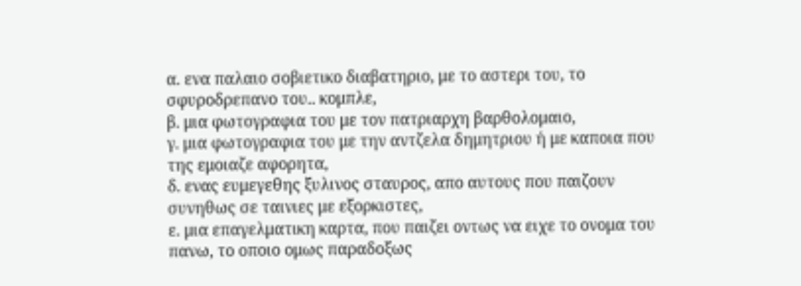α. ενα παλαιο σοβιετικο διαβατηριο, με το αστερι του, το σφυροδρεπανο του.. κομπλε,
β. μια φωτογραφια του με τον πατριαρχη βαρθολομαιο,
γ. μια φωτογραφια του με την αντζελα δημητριου ή με καποια που της εμοιαζε αφορητα,
δ. ενας ευμεγεθης ξυλινος σταυρος, απο αυτους που παιζουν συνηθως σε ταινιες με εξορκιστες,
ε. μια επαγελματικη καρτα, που παιζει οντως να ειχε το ονομα του πανω, το οποιο ομως παραδοξως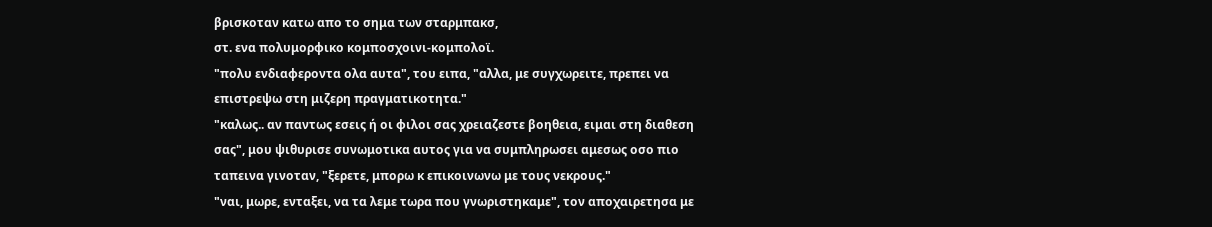βρισκοταν κατω απο το σημα των σταρμπακσ,
στ. ενα πολυμορφικο κομποσχοινι-κομπολοϊ.
"πολυ ενδιαφεροντα ολα αυτα", του ειπα, "αλλα, με συγχωρειτε, πρεπει να επιστρεψω στη μιζερη πραγματικοτητα."
"καλως.. αν παντως εσεις ή οι φιλοι σας χρειαζεστε βοηθεια, ειμαι στη διαθεση σας", μου ψιθυρισε συνωμοτικα αυτος για να συμπληρωσει αμεσως οσο πιο ταπεινα γινοταν, "ξερετε, μπορω κ επικοινωνω με τους νεκρους."
"ναι, μωρε, ενταξει, να τα λεμε τωρα που γνωριστηκαμε", τον αποχαιρετησα με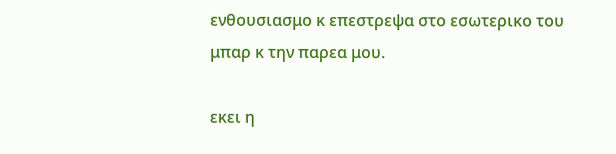ενθουσιασμο κ επεστρεψα στο εσωτερικο του μπαρ κ την παρεα μου.

εκει η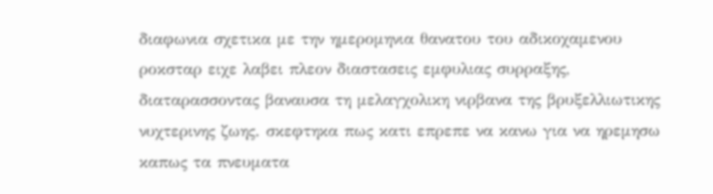διαφωνια σχετικα με την ημερομηνια θανατου του αδικοχαμενου ροκσταρ ειχε λαβει πλεον διαστασεις εμφυλιας συρραξης, διαταρασσοντας βαναυσα τη μελαγχολικη νιρβανα της βρυξελλιωτικης νυχτερινης ζωης. σκεφτηκα πως κατι επρεπε να κανω για να ηρεμησω καπως τα πνευματα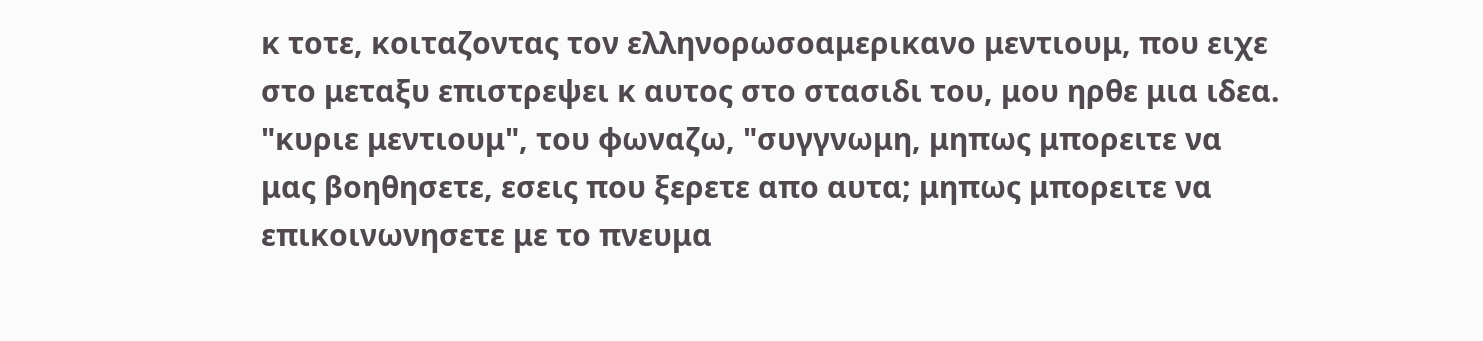κ τοτε, κοιταζοντας τον ελληνορωσοαμερικανο μεντιουμ, που ειχε στο μεταξυ επιστρεψει κ αυτος στο στασιδι του, μου ηρθε μια ιδεα. "κυριε μεντιουμ", του φωναζω, "συγγνωμη, μηπως μπορειτε να μας βοηθησετε, εσεις που ξερετε απο αυτα; μηπως μπορειτε να επικοινωνησετε με το πνευμα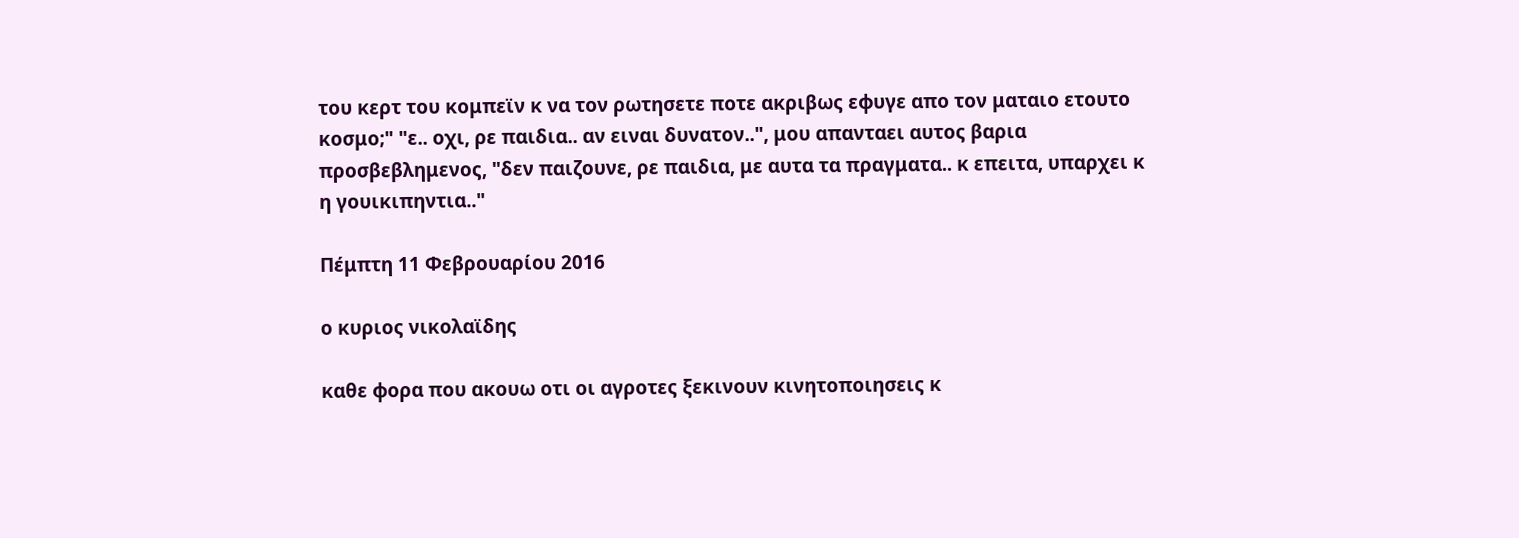του κερτ του κομπεϊν κ να τον ρωτησετε ποτε ακριβως εφυγε απο τον ματαιο ετουτο κοσμο;" "ε.. οχι, ρε παιδια.. αν ειναι δυνατον..", μου απανταει αυτος βαρια προσβεβλημενος, "δεν παιζουνε, ρε παιδια, με αυτα τα πραγματα.. κ επειτα, υπαρχει κ η γουικιπηντια.."

Πέμπτη 11 Φεβρουαρίου 2016

ο κυριος νικολαϊδης

καθε φορα που ακουω οτι οι αγροτες ξεκινουν κινητοποιησεις κ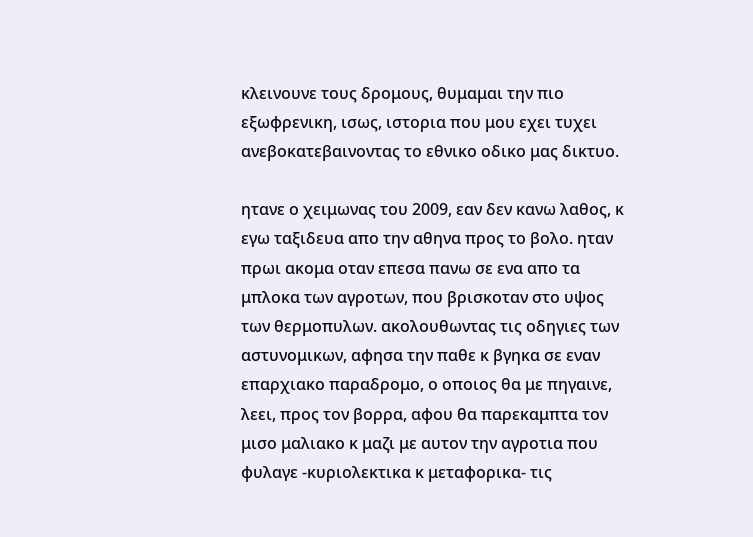κλεινουνε τους δρομους, θυμαμαι την πιο εξωφρενικη, ισως, ιστορια που μου εχει τυχει ανεβοκατεβαινοντας το εθνικο οδικο μας δικτυο.

ητανε ο χειμωνας του 2009, εαν δεν κανω λαθος, κ εγω ταξιδευα απο την αθηνα προς το βολο. ηταν πρωι ακομα οταν επεσα πανω σε ενα απο τα μπλοκα των αγροτων, που βρισκοταν στο υψος των θερμοπυλων. ακολουθωντας τις οδηγιες των αστυνομικων, αφησα την παθε κ βγηκα σε εναν επαρχιακο παραδρομο, ο οποιος θα με πηγαινε, λεει, προς τον βορρα, αφου θα παρεκαμπτα τον μισο μαλιακο κ μαζι με αυτον την αγροτια που φυλαγε -κυριολεκτικα κ μεταφορικα- τις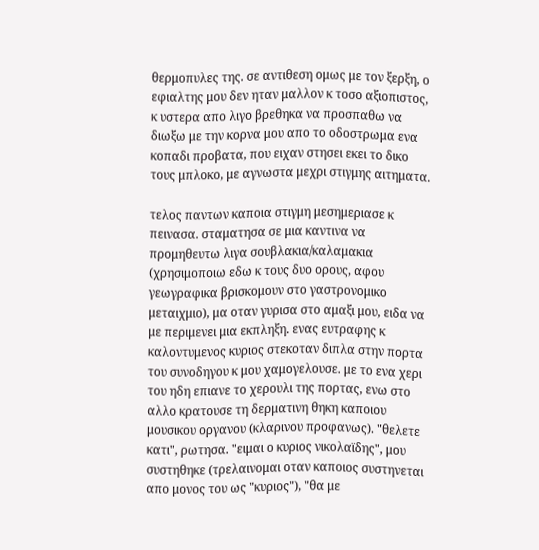θερμοπυλες της. σε αντιθεση ομως με τον ξερξη, ο εφιαλτης μου δεν ηταν μαλλον κ τοσο αξιοπιστος, κ υστερα απο λιγο βρεθηκα να προσπαθω να διωξω με την κορνα μου απο το οδοστρωμα ενα κοπαδι προβατα, που ειχαν στησει εκει το δικο τους μπλοκο, με αγνωστα μεχρι στιγμης αιτηματα.

τελος παντων καποια στιγμη μεσημεριασε κ πεινασα. σταματησα σε μια καντινα να προμηθευτω λιγα σουβλακια/καλαμακια (χρησιμοποιω εδω κ τους δυο ορους, αφου γεωγραφικα βρισκομουν στο γαστρονομικο μεταιχμιο), μα οταν γυρισα στο αμαξι μου, ειδα να με περιμενει μια εκπληξη. ενας ευτραφης κ καλοντυμενος κυριος στεκοταν διπλα στην πορτα του συνοδηγου κ μου χαμογελουσε. με το ενα χερι του ηδη επιανε το χερουλι της πορτας, ενω στο αλλο κρατουσε τη δερματινη θηκη καποιου μουσικου οργανου (κλαρινου προφανως). "θελετε κατι", ρωτησα. "ειμαι ο κυριος νικολαϊδης", μου συστηθηκε (τρελαινομαι οταν καποιος συστηνεται απο μονος του ως "κυριος"), "θα με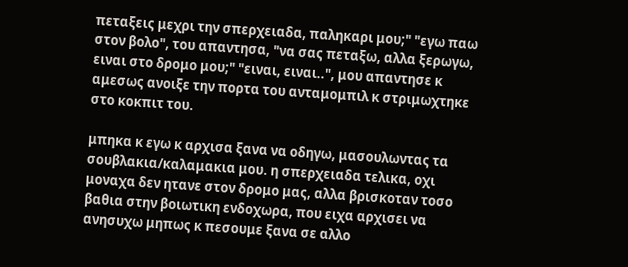πεταξεις μεχρι την σπερχειαδα, παληκαρι μου;" "εγω παω στον βολο", του απαντησα, "να σας πεταξω, αλλα ξερωγω, ειναι στο δρομο μου;" "ειναι, ειναι..", μου απαντησε κ αμεσως ανοιξε την πορτα του ανταμομπιλ κ στριμωχτηκε στο κοκπιτ του.

μπηκα κ εγω κ αρχισα ξανα να οδηγω, μασουλωντας τα σουβλακια/καλαμακια μου. η σπερχειαδα τελικα, οχι μοναχα δεν ητανε στον δρομο μας, αλλα βρισκοταν τοσο βαθια στην βοιωτικη ενδοχωρα, που ειχα αρχισει να ανησυχω μηπως κ πεσουμε ξανα σε αλλο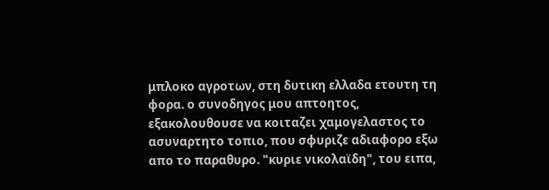μπλοκο αγροτων, στη δυτικη ελλαδα ετουτη τη φορα. ο συνοδηγος μου απτοητος, εξακολουθουσε να κοιταζει χαμογελαστος το ασυναρτητο τοπιο, που σφυριζε αδιαφορο εξω απο το παραθυρο. "κυριε νικολαϊδη", του ειπα,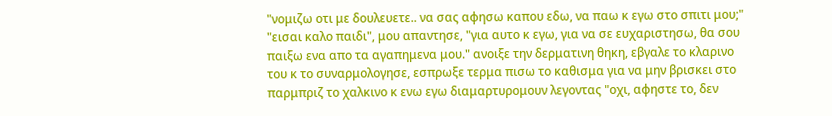"νομιζω οτι με δουλευετε.. να σας αφησω καπου εδω, να παω κ εγω στο σπιτι μου;" "εισαι καλο παιδι", μου απαντησε, "για αυτο κ εγω, για να σε ευχαριστησω, θα σου παιξω ενα απο τα αγαπημενα μου." ανοιξε την δερματινη θηκη, εβγαλε το κλαρινο του κ το συναρμολογησε, εσπρωξε τερμα πισω το καθισμα για να μην βρισκει στο παρμπριζ το χαλκινο κ ενω εγω διαμαρτυρομουν λεγοντας "οχι, αφηστε το, δεν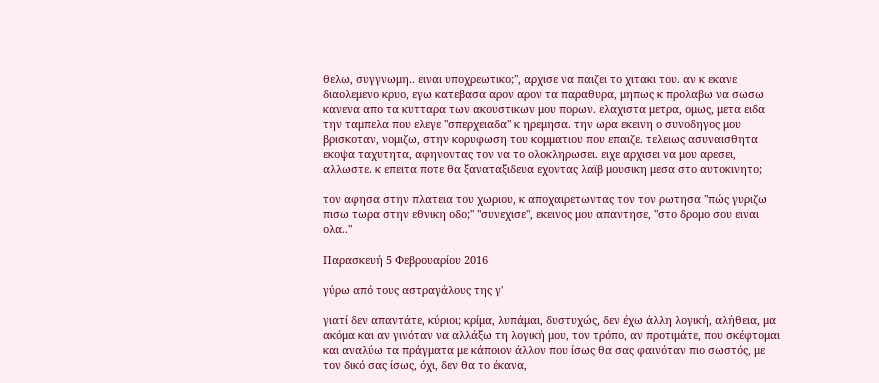θελω, συγγνωμη.. ειναι υποχρεωτικο;", αρχισε να παιζει το χιτακι του. αν κ εκανε διαολεμενο κρυο, εγω κατεβασα αρον αρον τα παραθυρα, μηπως κ προλαβω να σωσω κανενα απο τα κυτταρα των ακουστικων μου πορων. ελαχιστα μετρα, ομως, μετα ειδα την ταμπελα που ελεγε "σπερχειαδα" κ ηρεμησα. την ωρα εκεινη ο συνοδηγος μου βρισκοταν, νομιζω, στην κορυφωση του κομματιου που επαιζε. τελειως ασυναισθητα εκοψα ταχυτητα, αφηνοντας τον να το ολοκληρωσει. ειχε αρχισει να μου αρεσει, αλλωστε. κ επειτα ποτε θα ξαναταξιδευα εχοντας λαϊβ μουσικη μεσα στο αυτοκινητο;

τον αφησα στην πλατεια του χωριου, κ αποχαιρετωντας τον τον ρωτησα "πώς γυριζω πισω τωρα στην εθνικη οδο;" "συνεχισε", εκεινος μου απαντησε, "στο δρομο σου ειναι ολα.."

Παρασκευή 5 Φεβρουαρίου 2016

γύρω από τους αστραγάλους της γ'

γιατί δεν απαντάτε, κύριοι; κρίμα, λυπάμαι, δυστυχώς, δεν έχω άλλη λογική, αλήθεια, μα ακόμα και αν γινόταν να αλλάξω τη λογική μου, τον τρόπο, αν προτιμάτε, που σκέφτομαι και αναλύω τα πράγματα με κάποιον άλλον που ίσως θα σας φαινόταν πιο σωστός, με τον δικό σας ίσως, όχι, δεν θα το έκανα,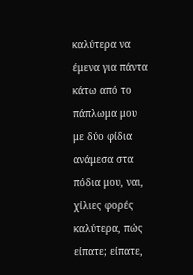καλύτερα να έμενα για πάντα κάτω από το πάπλωμα μου με δύο φίδια ανάμεσα στα πόδια μου, ναι, χίλιες φορές καλύτερα, πώς είπατε; είπατε,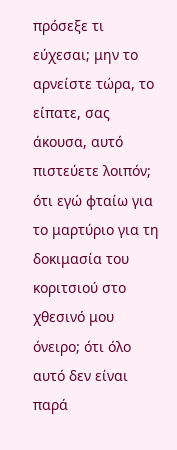πρόσεξε τι εύχεσαι; μην το αρνείστε τώρα, το είπατε, σας άκουσα, αυτό πιστεύετε λοιπόν; ότι εγώ φταίω για το μαρτύριο για τη δοκιμασία του κοριτσιού στο χθεσινό μου όνειρο; ότι όλο αυτό δεν είναι παρά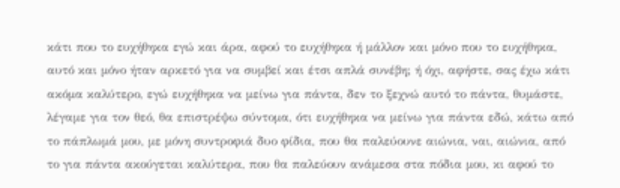κάτι που το ευχήθηκα εγώ και άρα, αφού το ευχήθηκα ή μάλλον και μόνο που το ευχήθηκα, αυτό και μόνο ήταν αρκετό για να συμβεί και έτσι απλά συνέβη; ή όχι, αφήστε, σας έχω κάτι ακόμα καλύτερο, εγώ ευχήθηκα να μείνω για πάντα, δεν το ξεχνώ αυτό το πάντα, θυμάστε, λέγαμε για τον θεό, θα επιστρέψω σύντομα, ότι ευχήθηκα να μείνω για πάντα εδώ, κάτω από το πάπλωμά μου, με μόνη συντροφιά δυο φίδια, που θα παλεύουνε αιώνια, ναι, αιώνια, από το για πάντα ακούγεται καλύτερα, που θα παλεύουν ανάμεσα στα πόδια μου, κι αφού το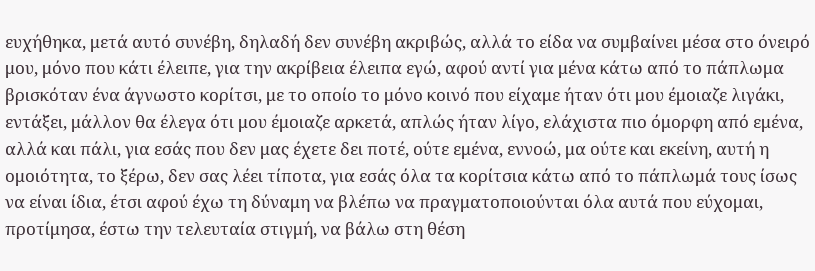ευχήθηκα, μετά αυτό συνέβη, δηλαδή δεν συνέβη ακριβώς, αλλά το είδα να συμβαίνει μέσα στο όνειρό μου, μόνο που κάτι έλειπε, για την ακρίβεια έλειπα εγώ, αφού αντί για μένα κάτω από το πάπλωμα βρισκόταν ένα άγνωστο κορίτσι, με το οποίο το μόνο κοινό που είχαμε ήταν ότι μου έμοιαζε λιγάκι, εντάξει, μάλλον θα έλεγα ότι μου έμοιαζε αρκετά, απλώς ήταν λίγο, ελάχιστα πιο όμορφη από εμένα, αλλά και πάλι, για εσάς που δεν μας έχετε δει ποτέ, ούτε εμένα, εννοώ, μα ούτε και εκείνη, αυτή η ομοιότητα, το ξέρω, δεν σας λέει τίποτα, για εσάς όλα τα κορίτσια κάτω από το πάπλωμά τους ίσως να είναι ίδια, έτσι αφού έχω τη δύναμη να βλέπω να πραγματοποιούνται όλα αυτά που εύχομαι, προτίμησα, έστω την τελευταία στιγμή, να βάλω στη θέση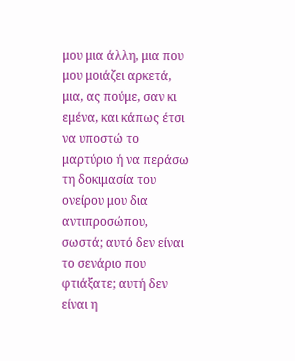μου μια άλλη, μια που μου μοιάζει αρκετά, μια, ας πούμε, σαν κι εμένα, και κάπως έτσι να υποστώ το μαρτύριο ή να περάσω τη δοκιμασία του ονείρου μου δια αντιπροσώπου, σωστά; αυτό δεν είναι το σενάριο που φτιάξατε; αυτή δεν είναι η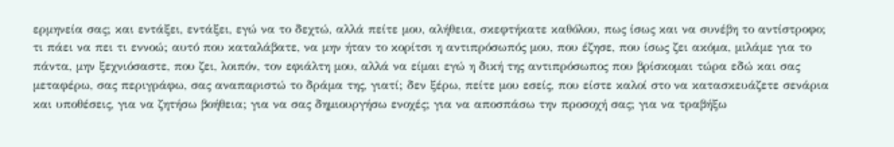ερμηνεία σας; και εντάξει, εντάξει, εγώ να το δεχτώ, αλλά πείτε μου, αλήθεια, σκεφτήκατε καθόλου, πως ίσως και να συνέβη το αντίστροφο; τι πάει να πει τι εννοώ; αυτό που καταλάβατε, να μην ήταν το κορίτσι η αντιπρόσωπός μου, που έζησε, που ίσως ζει ακόμα, μιλάμε για το πάντα, μην ξεχνιόσαστε, που ζει, λοιπόν, τον εφιάλτη μου, αλλά να είμαι εγώ η δική της αντιπρόσωπος που βρίσκομαι τώρα εδώ και σας μεταφέρω, σας περιγράφω, σας αναπαριστώ το δράμα της, γιατί; δεν ξέρω, πείτε μου εσείς, που είστε καλοί στο να κατασκευάζετε σενάρια και υποθέσεις, για να ζητήσω βοήθεια; για να σας δημιουργήσω ενοχές; για να αποσπάσω την προσοχή σας; για να τραβήξω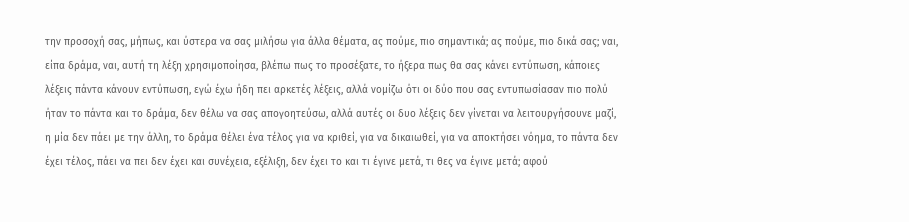την προσοχή σας, μήπως, και ύστερα να σας μιλήσω για άλλα θέματα, ας πούμε, πιο σημαντικά; ας πούμε, πιο δικά σας; ναι, είπα δράμα, ναι, αυτή τη λέξη χρησιμοποίησα, βλέπω πως το προσέξατε, το ήξερα πως θα σας κάνει εντύπωση, κάποιες λέξεις πάντα κάνουν εντύπωση, εγώ έχω ήδη πει αρκετές λέξεις, αλλά νομίζω ότι οι δύο που σας εντυπωσίασαν πιο πολύ ήταν το πάντα και το δράμα, δεν θέλω να σας απογοητεύσω, αλλά αυτές οι δυο λέξεις δεν γίνεται να λειτουργήσουνε μαζί, η μία δεν πάει με την άλλη, το δράμα θέλει ένα τέλος για να κριθεί, για να δικαιωθεί, για να αποκτήσει νόημα, το πάντα δεν έχει τέλος, πάει να πει δεν έχει και συνέχεια, εξέλιξη, δεν έχει το και τι έγινε μετά, τι θες να έγινε μετά; αφού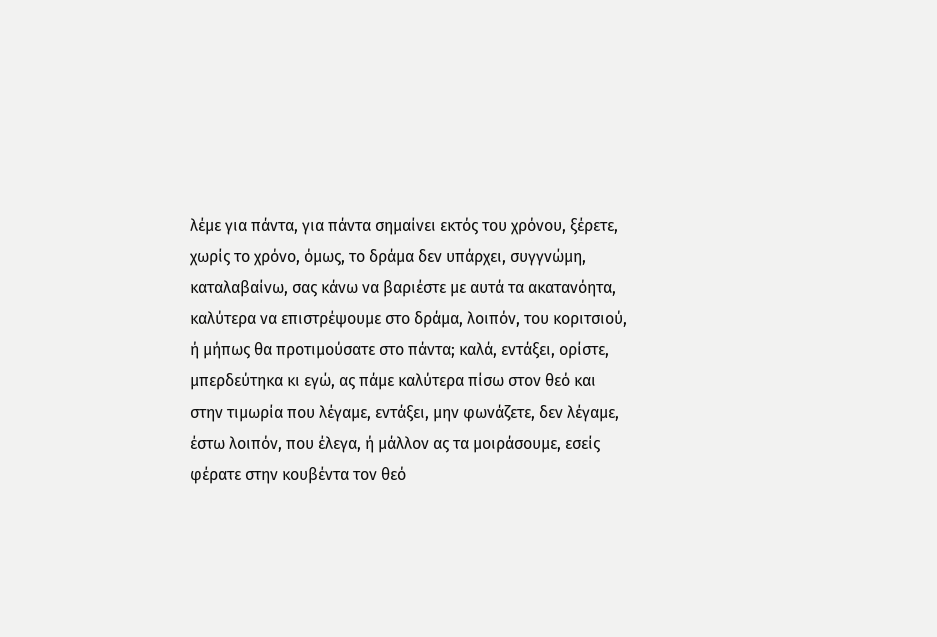λέμε για πάντα, για πάντα σημαίνει εκτός του χρόνου, ξέρετε, χωρίς το χρόνο, όμως, το δράμα δεν υπάρχει, συγγνώμη, καταλαβαίνω, σας κάνω να βαριέστε με αυτά τα ακατανόητα, καλύτερα να επιστρέψουμε στο δράμα, λοιπόν, του κοριτσιού, ή μήπως θα προτιμούσατε στο πάντα; καλά, εντάξει, ορίστε, μπερδεύτηκα κι εγώ, ας πάμε καλύτερα πίσω στον θεό και στην τιμωρία που λέγαμε, εντάξει, μην φωνάζετε, δεν λέγαμε, έστω λοιπόν, που έλεγα, ή μάλλον ας τα μοιράσουμε, εσείς φέρατε στην κουβέντα τον θεό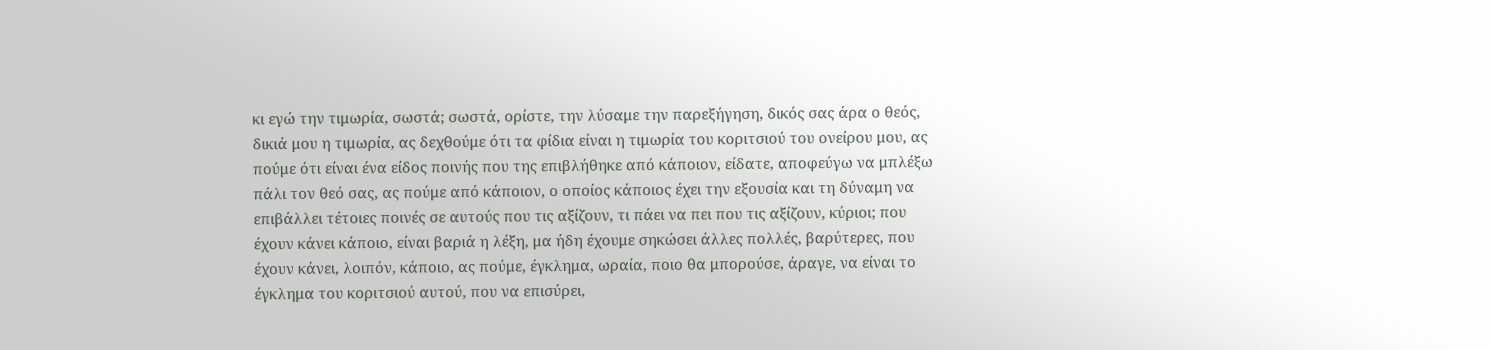κι εγώ την τιμωρία, σωστά; σωστά, ορίστε, την λύσαμε την παρεξήγηση, δικός σας άρα ο θεός, δικιά μου η τιμωρία, ας δεχθούμε ότι τα φίδια είναι η τιμωρία του κοριτσιού του ονείρου μου, ας πούμε ότι είναι ένα είδος ποινής που της επιβλήθηκε από κάποιον, είδατε, αποφεύγω να μπλέξω πάλι τον θεό σας, ας πούμε από κάποιον, ο οποίος κάποιος έχει την εξουσία και τη δύναμη να επιβάλλει τέτοιες ποινές σε αυτούς που τις αξίζουν, τι πάει να πει που τις αξίζουν, κύριοι; που έχουν κάνει κάποιο, είναι βαριά η λέξη, μα ήδη έχουμε σηκώσει άλλες πολλές, βαρύτερες, που έχουν κάνει, λοιπόν, κάποιο, ας πούμε, έγκλημα, ωραία, ποιο θα μπορούσε, άραγε, να είναι το έγκλημα του κοριτσιού αυτού, που να επισύρει,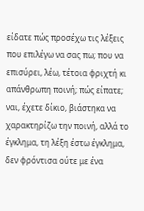είδατε πώς προσέχω τις λέξεις που επιλέγω να σας πω; που να επισύρει, λέω, τέτοια φριχτή κι απάνθρωπη ποινή; πώς είπατε; ναι, έχετε δίκιο, βιάστηκα να χαρακτηρίζω την ποινή, αλλά το έγκλημα, τη λέξη έστω έγκλημα, δεν φρόντισα ούτε με ένα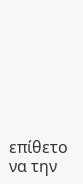επίθετο να την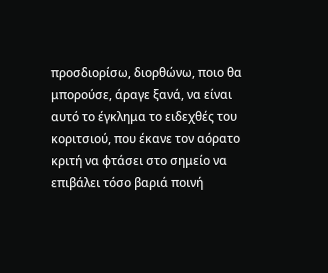προσδιορίσω, διορθώνω, ποιο θα μπορούσε, άραγε ξανά, να είναι αυτό το έγκλημα το ειδεχθές του κοριτσιού, που έκανε τον αόρατο κριτή να φτάσει στο σημείο να επιβάλει τόσο βαριά ποινή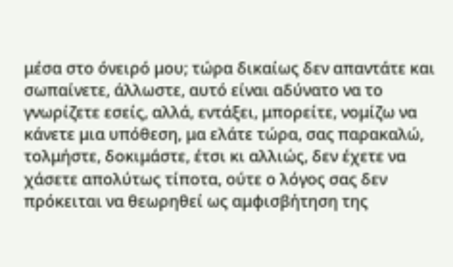μέσα στο όνειρό μου; τώρα δικαίως δεν απαντάτε και σωπαίνετε, άλλωστε, αυτό είναι αδύνατο να το γνωρίζετε εσείς, αλλά, εντάξει, μπορείτε, νομίζω να κάνετε μια υπόθεση, μα ελάτε τώρα, σας παρακαλώ, τολμήστε, δοκιμάστε, έτσι κι αλλιώς, δεν έχετε να χάσετε απολύτως τίποτα, ούτε ο λόγος σας δεν πρόκειται να θεωρηθεί ως αμφισβήτηση της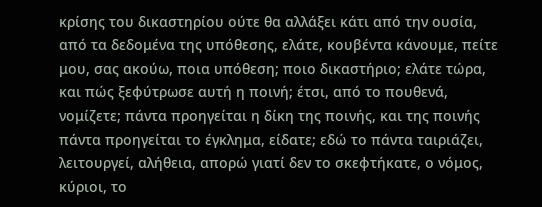κρίσης του δικαστηρίου ούτε θα αλλάξει κάτι από την ουσία, από τα δεδομένα της υπόθεσης, ελάτε, κουβέντα κάνουμε, πείτε μου, σας ακούω, ποια υπόθεση; ποιο δικαστήριο; ελάτε τώρα, και πώς ξεφύτρωσε αυτή η ποινή; έτσι, από το πουθενά, νομίζετε; πάντα προηγείται η δίκη της ποινής, και της ποινής πάντα προηγείται το έγκλημα, είδατε; εδώ το πάντα ταιριάζει, λειτουργεί, αλήθεια, απορώ γιατί δεν το σκεφτήκατε, ο νόμος, κύριοι, το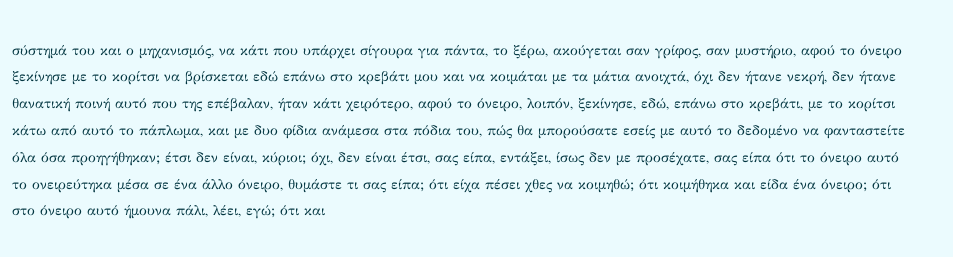σύστημά του και ο μηχανισμός, να κάτι που υπάρχει σίγουρα για πάντα, το ξέρω, ακούγεται σαν γρίφος, σαν μυστήριο, αφού το όνειρο ξεκίνησε με το κορίτσι να βρίσκεται εδώ επάνω στο κρεβάτι μου και να κοιμάται με τα μάτια ανοιχτά, όχι δεν ήτανε νεκρή, δεν ήτανε θανατική ποινή αυτό που της επέβαλαν, ήταν κάτι χειρότερο, αφού το όνειρο, λοιπόν, ξεκίνησε, εδώ, επάνω στο κρεβάτι, με το κορίτσι κάτω από αυτό το πάπλωμα, και με δυο φίδια ανάμεσα στα πόδια του, πώς θα μπορούσατε εσείς με αυτό το δεδομένο να φανταστείτε όλα όσα προηγήθηκαν; έτσι δεν είναι, κύριοι; όχι, δεν είναι έτσι, σας είπα, εντάξει, ίσως δεν με προσέχατε, σας είπα ότι το όνειρο αυτό το ονειρεύτηκα μέσα σε ένα άλλο όνειρο, θυμάστε τι σας είπα; ότι είχα πέσει χθες να κοιμηθώ; ότι κοιμήθηκα και είδα ένα όνειρο; ότι στο όνειρο αυτό ήμουνα πάλι, λέει, εγώ; ότι και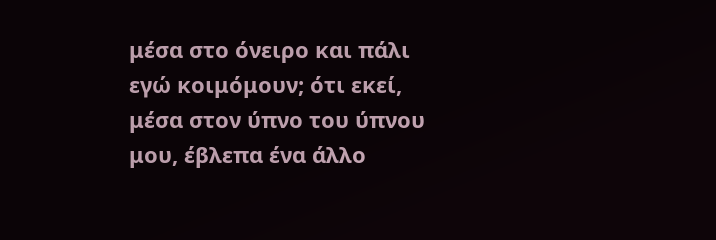μέσα στο όνειρο και πάλι εγώ κοιμόμουν; ότι εκεί, μέσα στον ύπνο του ύπνου μου, έβλεπα ένα άλλο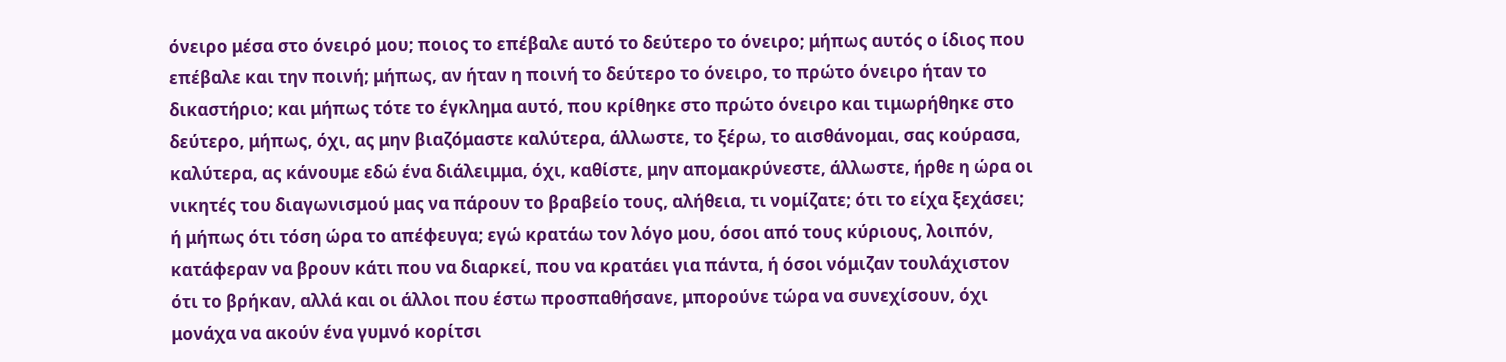όνειρο μέσα στο όνειρό μου; ποιος το επέβαλε αυτό το δεύτερο το όνειρο; μήπως αυτός ο ίδιος που επέβαλε και την ποινή; μήπως, αν ήταν η ποινή το δεύτερο το όνειρο, το πρώτο όνειρο ήταν το δικαστήριο; και μήπως τότε το έγκλημα αυτό, που κρίθηκε στο πρώτο όνειρο και τιμωρήθηκε στο δεύτερο, μήπως, όχι, ας μην βιαζόμαστε καλύτερα, άλλωστε, το ξέρω, το αισθάνομαι, σας κούρασα, καλύτερα, ας κάνουμε εδώ ένα διάλειμμα, όχι, καθίστε, μην απομακρύνεστε, άλλωστε, ήρθε η ώρα οι νικητές του διαγωνισμού μας να πάρουν το βραβείο τους, αλήθεια, τι νομίζατε; ότι το είχα ξεχάσει; ή μήπως ότι τόση ώρα το απέφευγα; εγώ κρατάω τον λόγο μου, όσοι από τους κύριους, λοιπόν, κατάφεραν να βρουν κάτι που να διαρκεί, που να κρατάει για πάντα, ή όσοι νόμιζαν τουλάχιστον ότι το βρήκαν, αλλά και οι άλλοι που έστω προσπαθήσανε, μπορούνε τώρα να συνεχίσουν, όχι μονάχα να ακούν ένα γυμνό κορίτσι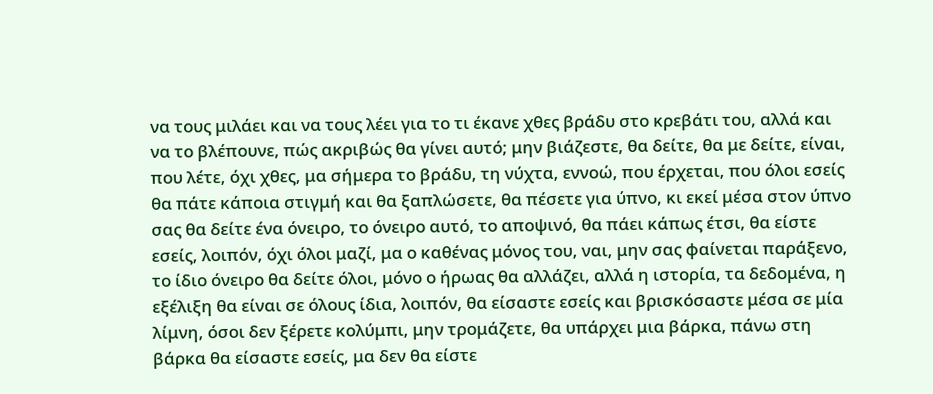να τους μιλάει και να τους λέει για το τι έκανε χθες βράδυ στο κρεβάτι του, αλλά και να το βλέπουνε, πώς ακριβώς θα γίνει αυτό; μην βιάζεστε, θα δείτε, θα με δείτε, είναι, που λέτε, όχι χθες, μα σήμερα το βράδυ, τη νύχτα, εννοώ, που έρχεται, που όλοι εσείς θα πάτε κάποια στιγμή και θα ξαπλώσετε, θα πέσετε για ύπνο, κι εκεί μέσα στον ύπνο σας θα δείτε ένα όνειρο, το όνειρο αυτό, το αποψινό, θα πάει κάπως έτσι, θα είστε εσείς, λοιπόν, όχι όλοι μαζί, μα ο καθένας μόνος του, ναι, μην σας φαίνεται παράξενο, το ίδιο όνειρο θα δείτε όλοι, μόνο ο ήρωας θα αλλάζει, αλλά η ιστορία, τα δεδομένα, η εξέλιξη θα είναι σε όλους ίδια, λοιπόν, θα είσαστε εσείς και βρισκόσαστε μέσα σε μία λίμνη, όσοι δεν ξέρετε κολύμπι, μην τρομάζετε, θα υπάρχει μια βάρκα, πάνω στη βάρκα θα είσαστε εσείς, μα δεν θα είστε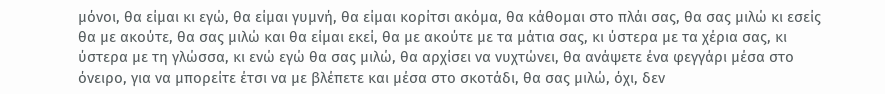μόνοι, θα είμαι κι εγώ, θα είμαι γυμνή, θα είμαι κορίτσι ακόμα, θα κάθομαι στο πλάι σας, θα σας μιλώ κι εσείς θα με ακούτε, θα σας μιλώ και θα είμαι εκεί, θα με ακούτε με τα μάτια σας, κι ύστερα με τα χέρια σας, κι ύστερα με τη γλώσσα, κι ενώ εγώ θα σας μιλώ, θα αρχίσει να νυχτώνει, θα ανάψετε ένα φεγγάρι μέσα στο όνειρο, για να μπορείτε έτσι να με βλέπετε και μέσα στο σκοτάδι, θα σας μιλώ, όχι, δεν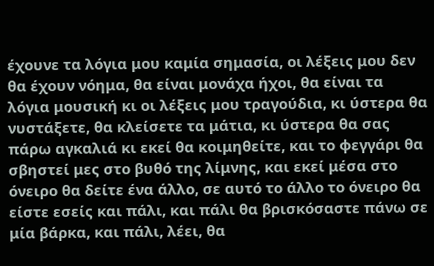έχουνε τα λόγια μου καμία σημασία, οι λέξεις μου δεν θα έχουν νόημα, θα είναι μονάχα ήχοι, θα είναι τα λόγια μουσική κι οι λέξεις μου τραγούδια, κι ύστερα θα νυστάξετε, θα κλείσετε τα μάτια, κι ύστερα θα σας πάρω αγκαλιά κι εκεί θα κοιμηθείτε, και το φεγγάρι θα σβηστεί μες στο βυθό της λίμνης, και εκεί μέσα στο όνειρο θα δείτε ένα άλλο, σε αυτό το άλλο το όνειρο θα είστε εσείς και πάλι, και πάλι θα βρισκόσαστε πάνω σε μία βάρκα, και πάλι, λέει, θα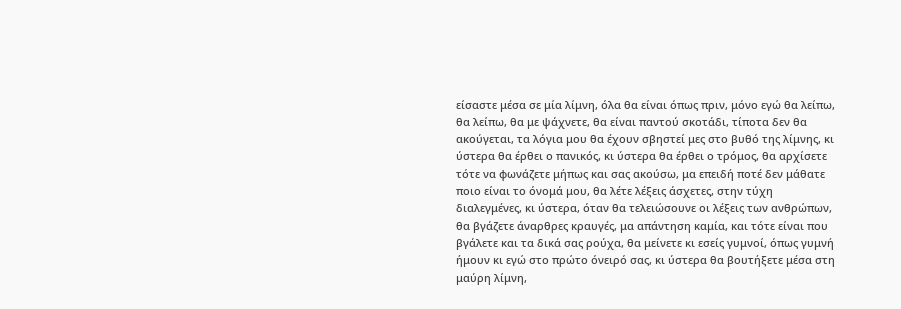είσαστε μέσα σε μία λίμνη, όλα θα είναι όπως πριν, μόνο εγώ θα λείπω, θα λείπω, θα με ψάχνετε, θα είναι παντού σκοτάδι, τίποτα δεν θα ακούγεται, τα λόγια μου θα έχουν σβηστεί μες στο βυθό της λίμνης, κι ύστερα θα έρθει ο πανικός, κι ύστερα θα έρθει ο τρόμος, θα αρχίσετε τότε να φωνάζετε μήπως και σας ακούσω, μα επειδή ποτέ δεν μάθατε ποιο είναι το όνομά μου, θα λέτε λέξεις άσχετες, στην τύχη διαλεγμένες, κι ύστερα, όταν θα τελειώσουνε οι λέξεις των ανθρώπων, θα βγάζετε άναρθρες κραυγές, μα απάντηση καμία, και τότε είναι που βγάλετε και τα δικά σας ρούχα, θα μείνετε κι εσείς γυμνοί, όπως γυμνή ήμουν κι εγώ στο πρώτο όνειρό σας, κι ύστερα θα βουτήξετε μέσα στη μαύρη λίμνη,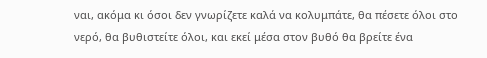ναι, ακόμα κι όσοι δεν γνωρίζετε καλά να κολυμπάτε, θα πέσετε όλοι στο νερό, θα βυθιστείτε όλοι, και εκεί μέσα στον βυθό θα βρείτε ένα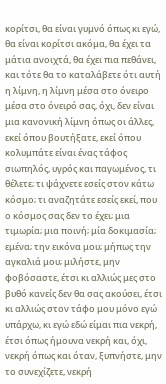κορίτσι, θα είναι γυμνό όπως κι εγώ, θα είναι κορίτσι ακόμα, θα έχει τα μάτια ανοιχτά, θα έχει πια πεθάνει, και τότε θα το καταλάβετε ότι αυτή η λίμνη, η λίμνη μέσα στο όνειρο μέσα στο όνειρό σας, όχι, δεν είναι μια κανονική λίμνη όπως οι άλλες, εκεί όπου βουτήξατε, εκεί όπου κολυμπάτε είναι ένας τάφος σιωπηλός, υγρός και παγωμένος, τι θέλετε; τι ψάχνετε εσείς στον κάτω κόσμο; τι αναζητάτε εσείς εκεί, που ο κόσμος σας δεν το έχει; μια τιμωρία; μια ποινή; μία δοκιμασία; εμένα; την εικόνα μου; μήπως την αγκαλιά μου; μιλήστε, μην φοβόσαστε, έτσι κι αλλιώς μες στο βυθό κανείς δεν θα σας ακούσει, έτσι κι αλλιώς στον τάφο μου μόνο εγώ υπάρχω, κι εγώ εδώ είμαι πια νεκρή, έτσι όπως ήμουνα νεκρή και, όχι, νεκρή όπως και όταν, ξυπνήστε, μην το συνεχίζετε, νεκρή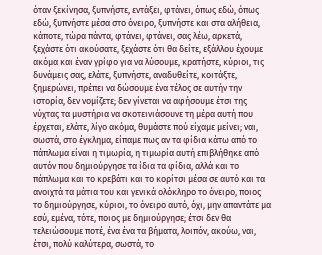όταν ξεκίνησα, ξυπνήστε, εντάξει, φτάνει, όπως εδώ, όπως εδώ, ξυπνήστε μέσα στο όνειρο, ξυπνήστε και στα αλήθεια, κάποτε, τώρα πάντα, φτάνει, φτάνει, σας λέω, αρκετά, ξεχάστε ότι ακούσατε, ξεχάστε ότι θα δείτε, εξάλλου έχουμε ακόμα και έναν γρίφο για να λύσουμε, κρατήστε, κύριοι, τις δυνάμεις σας, ελάτε, ξυπνήστε, αναδυθείτε, κοιτάξτε, ξημερώνει, πρέπει να δώσουμε ένα τέλος σε αυτήν την ιστορία, δεν νομίζετε; δεν γίνεται να αφήσουμε έτσι της νύχτας τα μυστήρια να σκοτεινιάσουνε τη μέρα αυτή που έρχεται, ελάτε, λίγο ακόμα, θυμάστε πού είχαμε μείνει; ναι, σωστά, στο έγκλημα, είπαμε πως αν τα φίδια κάτω από το πάπλωμα είναι η τιμωρία, η τιμωρία αυτή επιβλήθηκε από αυτόν που δημιούργησε τα ίδια τα φίδια, αλλά και το πάπλωμα και το κρεβάτι και το κορίτσι μέσα σε αυτό και τα ανοιχτά τα μάτια του και γενικά ολόκληρο το όνειρο, ποιος το δημιούργησε, κύριοι, το όνειρο αυτό, όχι, μην απαντάτε μα εσύ, εμένα, τότε, ποιος με δημιούργησε; έτσι δεν θα τελειώσουμε ποτέ, ένα ένα τα βήματα, λοιπόν, ακούω, ναι, έτσι, πολύ καλύτερα, σωστά, το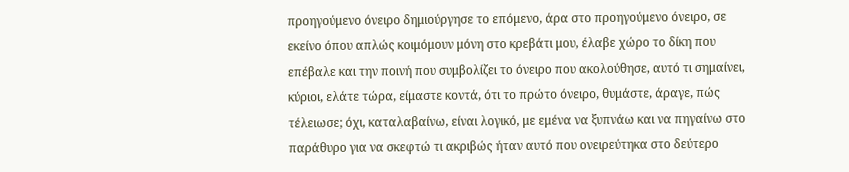προηγούμενο όνειρο δημιούργησε το επόμενο, άρα στο προηγούμενο όνειρο, σε εκείνο όπου απλώς κοιμόμουν μόνη στο κρεβάτι μου, έλαβε χώρο το δίκη που επέβαλε και την ποινή που συμβολίζει το όνειρο που ακολούθησε, αυτό τι σημαίνει, κύριοι, ελάτε τώρα, είμαστε κοντά, ότι το πρώτο όνειρο, θυμάστε, άραγε, πώς τέλειωσε; όχι, καταλαβαίνω, είναι λογικό, με εμένα να ξυπνάω και να πηγαίνω στο παράθυρο για να σκεφτώ τι ακριβώς ήταν αυτό που ονειρεύτηκα στο δεύτερο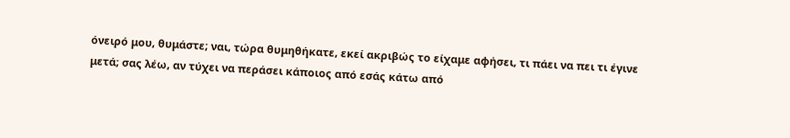όνειρό μου, θυμάστε; ναι, τώρα θυμηθήκατε, εκεί ακριβώς το είχαμε αφήσει, τι πάει να πει τι έγινε μετά; σας λέω, αν τύχει να περάσει κάποιος από εσάς κάτω από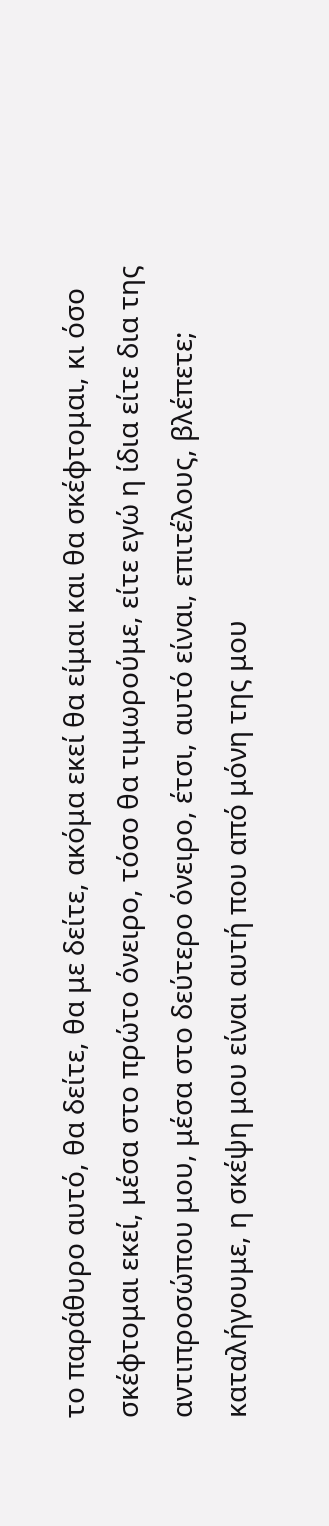το παράθυρο αυτό, θα δείτε, θα με δείτε, ακόμα εκεί θα είμαι και θα σκέφτομαι, κι όσο σκέφτομαι εκεί, μέσα στο πρώτο όνειρο, τόσο θα τιμωρούμε, είτε εγώ η ίδια είτε δια της αντιπροσώπου μου, μέσα στο δεύτερο όνειρο, έτσι, αυτό είναι, επιτέλους, βλέπετε; καταλήγουμε, η σκέψη μου είναι αυτή που από μόνη της μου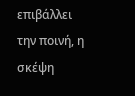επιβάλλει την ποινή, η σκέψη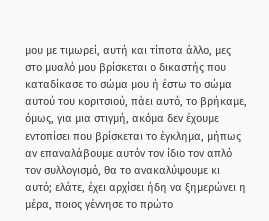μου με τιμωρεί, αυτή και τίποτα άλλο, μες στο μυαλό μου βρίσκεται ο δικαστής που καταδίκασε το σώμα μου ή έστω το σώμα αυτού του κοριτσιού, πάει αυτό, το βρήκαμε, όμως, για μια στιγμή, ακόμα δεν έχουμε εντοπίσει που βρίσκεται το έγκλημα, μήπως αν επαναλάβουμε αυτόν τον ίδιο τον απλό τον συλλογισμό, θα το ανακαλύψουμε κι αυτό; ελάτε, έχει αρχίσει ήδη να ξημερώνει η μέρα, ποιος γέννησε το πρώτο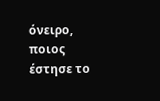όνειρο, ποιος έστησε το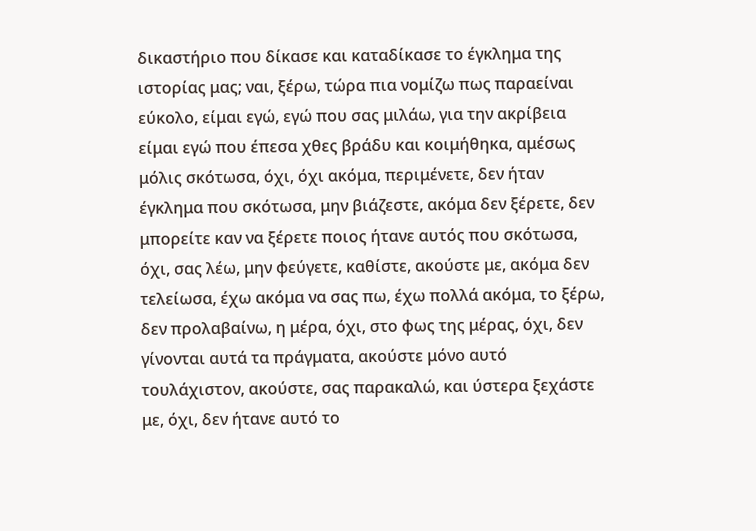δικαστήριο που δίκασε και καταδίκασε το έγκλημα της ιστορίας μας; ναι, ξέρω, τώρα πια νομίζω πως παραείναι εύκολο, είμαι εγώ, εγώ που σας μιλάω, για την ακρίβεια είμαι εγώ που έπεσα χθες βράδυ και κοιμήθηκα, αμέσως μόλις σκότωσα, όχι, όχι ακόμα, περιμένετε, δεν ήταν έγκλημα που σκότωσα, μην βιάζεστε, ακόμα δεν ξέρετε, δεν μπορείτε καν να ξέρετε ποιος ήτανε αυτός που σκότωσα, όχι, σας λέω, μην φεύγετε, καθίστε, ακούστε με, ακόμα δεν τελείωσα, έχω ακόμα να σας πω, έχω πολλά ακόμα, το ξέρω, δεν προλαβαίνω, η μέρα, όχι, στο φως της μέρας, όχι, δεν γίνονται αυτά τα πράγματα, ακούστε μόνο αυτό τουλάχιστον, ακούστε, σας παρακαλώ, και ύστερα ξεχάστε με, όχι, δεν ήτανε αυτό το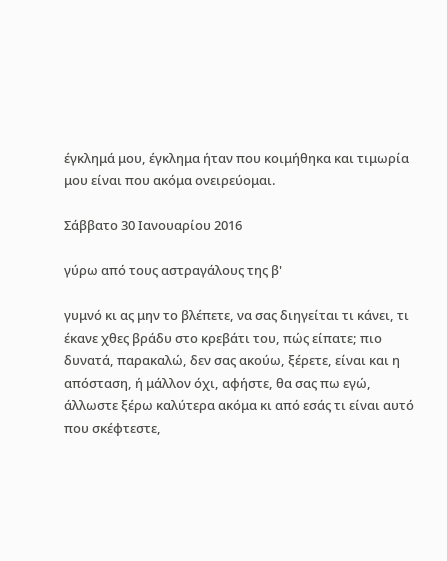έγκλημά μου, έγκλημα ήταν που κοιμήθηκα και τιμωρία μου είναι που ακόμα ονειρεύομαι.

Σάββατο 30 Ιανουαρίου 2016

γύρω από τους αστραγάλους της β'

γυμνό κι ας μην το βλέπετε, να σας διηγείται τι κάνει, τι έκανε χθες βράδυ στο κρεβάτι του, πώς είπατε; πιο δυνατά, παρακαλώ, δεν σας ακούω, ξέρετε, είναι και η απόσταση, ή μάλλον όχι, αφήστε, θα σας πω εγώ, άλλωστε ξέρω καλύτερα ακόμα κι από εσάς τι είναι αυτό που σκέφτεστε,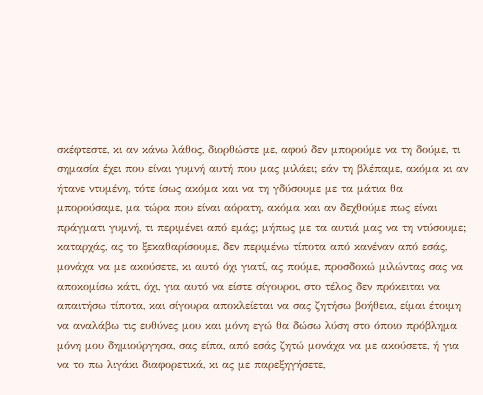σκέφτεστε, κι αν κάνω λάθος, διορθώστε με, αφού δεν μπορούμε να τη δούμε, τι σημασία έχει που είναι γυμνή αυτή που μας μιλάει; εάν τη βλέπαμε, ακόμα κι αν ήτανε ντυμένη, τότε ίσως ακόμα και να τη γδύσουμε με τα μάτια θα μπορούσαμε, μα τώρα που είναι αόρατη, ακόμα και αν δεχθούμε πως είναι πράγματι γυμνή, τι περιμένει από εμάς; μήπως με τα αυτιά μας να τη ντύσουμε; καταρχάς, ας το ξεκαθαρίσουμε, δεν περιμένω τίποτα από κανέναν από εσάς, μονάχα να με ακούσετε, κι αυτό όχι γιατί, ας πούμε, προσδοκώ μιλώντας σας να αποκομίσω κάτι, όχι, για αυτό να είστε σίγουροι, στο τέλος δεν πρόκειται να απαιτήσω τίποτα, και σίγουρα αποκλείεται να σας ζητήσω βοήθεια, είμαι έτοιμη να αναλάβω τις ευθύνες μου και μόνη εγώ θα δώσω λύση στο όποιο πρόβλημα μόνη μου δημιούργησα, σας είπα, από εσάς ζητώ μονάχα να με ακούσετε, ή για να το πω λιγάκι διαφορετικά, κι ας με παρεξηγήσετε,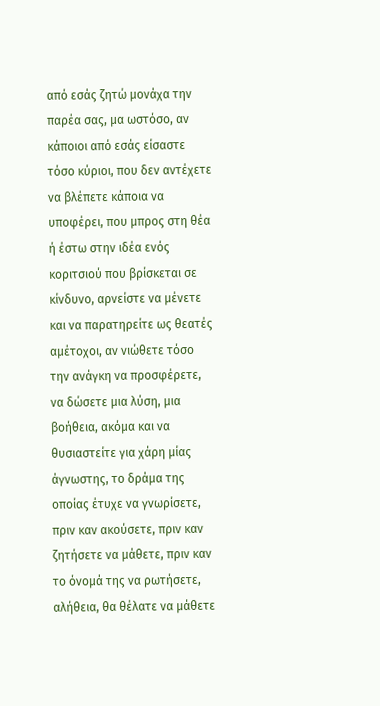από εσάς ζητώ μονάχα την παρέα σας, μα ωστόσο, αν κάποιοι από εσάς είσαστε τόσο κύριοι, που δεν αντέχετε να βλέπετε κάποια να υποφέρει, που μπρος στη θέα ή έστω στην ιδέα ενός κοριτσιού που βρίσκεται σε κίνδυνο, αρνείστε να μένετε και να παρατηρείτε ως θεατές αμέτοχοι, αν νιώθετε τόσο την ανάγκη να προσφέρετε, να δώσετε μια λύση, μια βοήθεια, ακόμα και να θυσιαστείτε για χάρη μίας άγνωστης, το δράμα της οποίας έτυχε να γνωρίσετε, πριν καν ακούσετε, πριν καν ζητήσετε να μάθετε, πριν καν το όνομά της να ρωτήσετε, αλήθεια, θα θέλατε να μάθετε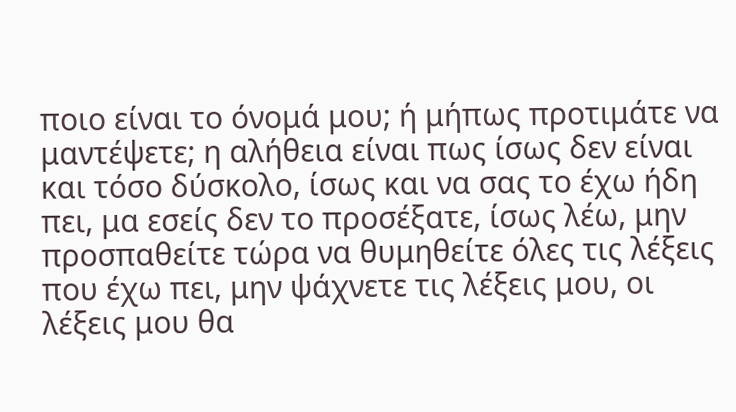ποιο είναι το όνομά μου; ή μήπως προτιμάτε να μαντέψετε; η αλήθεια είναι πως ίσως δεν είναι και τόσο δύσκολο, ίσως και να σας το έχω ήδη πει, μα εσείς δεν το προσέξατε, ίσως λέω, μην προσπαθείτε τώρα να θυμηθείτε όλες τις λέξεις που έχω πει, μην ψάχνετε τις λέξεις μου, οι λέξεις μου θα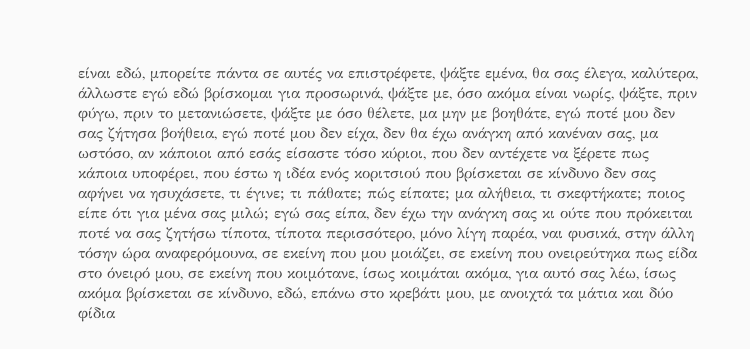είναι εδώ, μπορείτε πάντα σε αυτές να επιστρέφετε, ψάξτε εμένα, θα σας έλεγα, καλύτερα, άλλωστε εγώ εδώ βρίσκομαι για προσωρινά, ψάξτε με, όσο ακόμα είναι νωρίς, ψάξτε, πριν φύγω, πριν το μετανιώσετε, ψάξτε με όσο θέλετε, μα μην με βοηθάτε, εγώ ποτέ μου δεν σας ζήτησα βοήθεια, εγώ ποτέ μου δεν είχα, δεν θα έχω ανάγκη από κανέναν σας, μα ωστόσο, αν κάποιοι από εσάς είσαστε τόσο κύριοι, που δεν αντέχετε να ξέρετε πως κάποια υποφέρει, που έστω η ιδέα ενός κοριτσιού που βρίσκεται σε κίνδυνο δεν σας αφήνει να ησυχάσετε, τι έγινε; τι πάθατε; πώς είπατε; μα αλήθεια, τι σκεφτήκατε; ποιος είπε ότι για μένα σας μιλώ; εγώ σας είπα, δεν έχω την ανάγκη σας κι ούτε που πρόκειται ποτέ να σας ζητήσω τίποτα, τίποτα περισσότερο, μόνο λίγη παρέα, ναι φυσικά, στην άλλη τόσην ώρα αναφερόμουνα, σε εκείνη που μου μοιάζει, σε εκείνη που ονειρεύτηκα πως είδα στο όνειρό μου, σε εκείνη που κοιμότανε, ίσως κοιμάται ακόμα, για αυτό σας λέω, ίσως ακόμα βρίσκεται σε κίνδυνο, εδώ, επάνω στο κρεβάτι μου, με ανοιχτά τα μάτια και δύο φίδια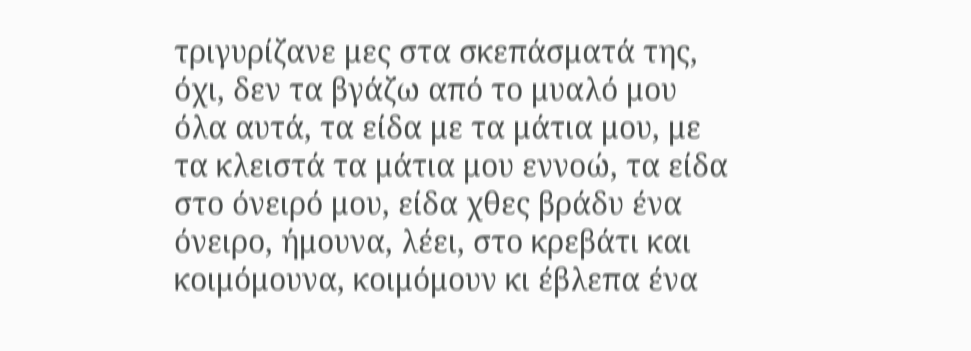τριγυρίζανε μες στα σκεπάσματά της, όχι, δεν τα βγάζω από το μυαλό μου όλα αυτά, τα είδα με τα μάτια μου, με τα κλειστά τα μάτια μου εννοώ, τα είδα στο όνειρό μου, είδα χθες βράδυ ένα όνειρο, ήμουνα, λέει, στο κρεβάτι και κοιμόμουνα, κοιμόμουν κι έβλεπα ένα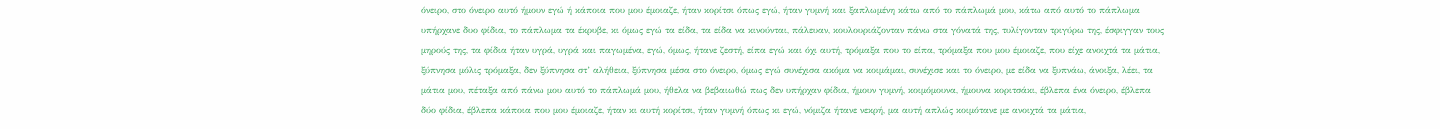όνειρο, στο όνειρο αυτό ήμουν εγώ ή κάποια που μου έμοιαζε, ήταν κορίτσι όπως εγώ, ήταν γυμνή και ξαπλωμένη κάτω από το πάπλωμά μου, κάτω από αυτό το πάπλωμα υπήρχανε δυο φίδια, το πάπλωμα τα έκρυβε, κι όμως εγώ τα είδα, τα είδα να κινούνται, πάλευαν, κουλουριάζονταν πάνω στα γόνατά της, τυλίγονταν τριγύρω της, έσφιγγαν τους μηρούς της, τα φίδια ήταν υγρά, υγρά και παγωμένα, εγώ, όμως, ήτανε ζεστή, είπα εγώ και όχι αυτή, τρόμαξα που το είπα, τρόμαξα που μου έμοιαζε, που είχε ανοιχτά τα μάτια, ξύπνησα μόλις τρόμαξα, δεν ξύπνησα στ’ αλήθεια, ξύπνησα μέσα στο όνειρο, όμως εγώ συνέχισα ακόμα να κοιμάμαι, συνέχισε και το όνειρο, με είδα να ξυπνάω, άνοιξα, λέει, τα μάτια μου, πέταξα από πάνω μου αυτό το πάπλωμά μου, ήθελα να βεβαιωθώ πως δεν υπήρχαν φίδια, ήμουν γυμνή, κοιμόμουνα, ήμουνα κοριτσάκι, έβλεπα ένα όνειρο, έβλεπα δύο φίδια, έβλεπα κάποια που μου έμοιαζε, ήταν κι αυτή κορίτσι, ήταν γυμνή όπως κι εγώ, νόμιζα ήτανε νεκρή, μα αυτή απλώς κοιμότανε με ανοιχτά τα μάτια,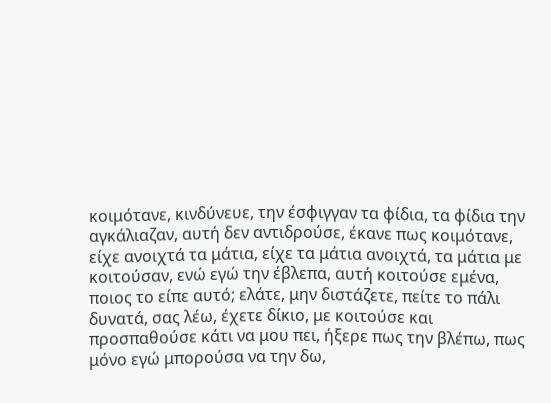κοιμότανε, κινδύνευε, την έσφιγγαν τα φίδια, τα φίδια την αγκάλιαζαν, αυτή δεν αντιδρούσε, έκανε πως κοιμότανε, είχε ανοιχτά τα μάτια, είχε τα μάτια ανοιχτά, τα μάτια με κοιτούσαν, ενώ εγώ την έβλεπα, αυτή κοιτούσε εμένα, ποιος το είπε αυτό; ελάτε, μην διστάζετε, πείτε το πάλι δυνατά, σας λέω, έχετε δίκιο, με κοιτούσε και προσπαθούσε κάτι να μου πει, ήξερε πως την βλέπω, πως μόνο εγώ μπορούσα να την δω,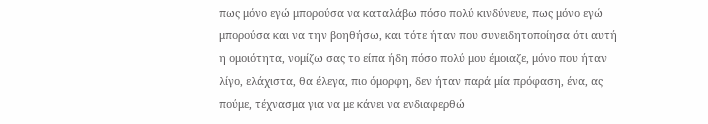πως μόνο εγώ μπορούσα να καταλάβω πόσο πολύ κινδύνευε, πως μόνο εγώ μπορούσα και να την βοηθήσω, και τότε ήταν που συνειδητοποίησα ότι αυτή η ομοιότητα, νομίζω σας το είπα ήδη πόσο πολύ μου έμοιαζε, μόνο που ήταν λίγο, ελάχιστα, θα έλεγα, πιο όμορφη, δεν ήταν παρά μία πρόφαση, ένα, ας πούμε, τέχνασμα για να με κάνει να ενδιαφερθώ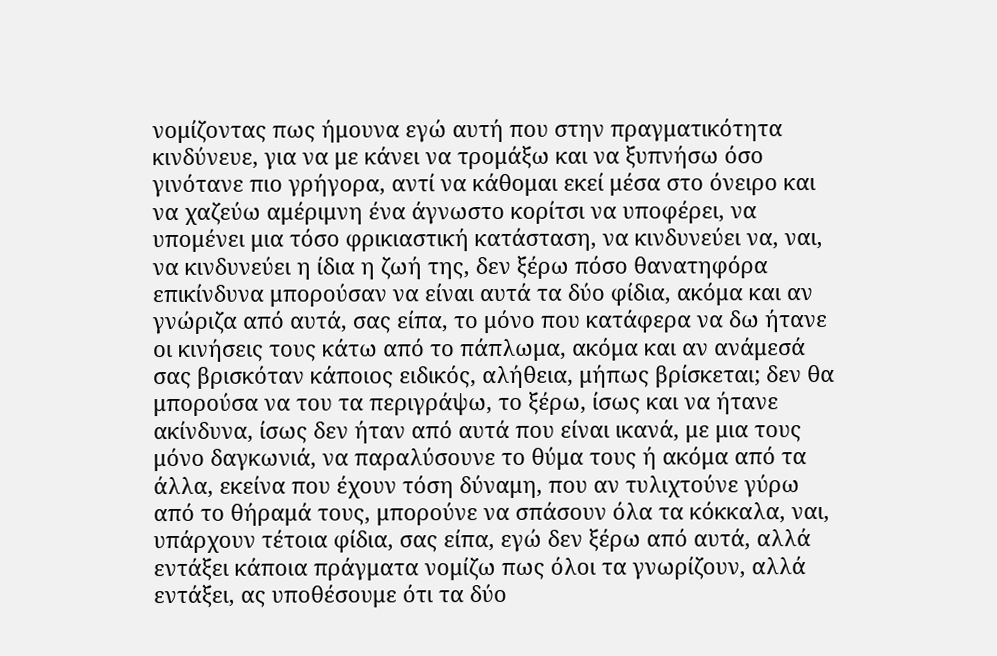νομίζοντας πως ήμουνα εγώ αυτή που στην πραγματικότητα κινδύνευε, για να με κάνει να τρομάξω και να ξυπνήσω όσο γινότανε πιο γρήγορα, αντί να κάθομαι εκεί μέσα στο όνειρο και να χαζεύω αμέριμνη ένα άγνωστο κορίτσι να υποφέρει, να υπομένει μια τόσο φρικιαστική κατάσταση, να κινδυνεύει να, ναι, να κινδυνεύει η ίδια η ζωή της, δεν ξέρω πόσο θανατηφόρα επικίνδυνα μπορούσαν να είναι αυτά τα δύο φίδια, ακόμα και αν γνώριζα από αυτά, σας είπα, το μόνο που κατάφερα να δω ήτανε οι κινήσεις τους κάτω από το πάπλωμα, ακόμα και αν ανάμεσά σας βρισκόταν κάποιος ειδικός, αλήθεια, μήπως βρίσκεται; δεν θα μπορούσα να του τα περιγράψω, το ξέρω, ίσως και να ήτανε ακίνδυνα, ίσως δεν ήταν από αυτά που είναι ικανά, με μια τους μόνο δαγκωνιά, να παραλύσουνε το θύμα τους ή ακόμα από τα άλλα, εκείνα που έχουν τόση δύναμη, που αν τυλιχτούνε γύρω από το θήραμά τους, μπορούνε να σπάσουν όλα τα κόκκαλα, ναι, υπάρχουν τέτοια φίδια, σας είπα, εγώ δεν ξέρω από αυτά, αλλά εντάξει κάποια πράγματα νομίζω πως όλοι τα γνωρίζουν, αλλά εντάξει, ας υποθέσουμε ότι τα δύο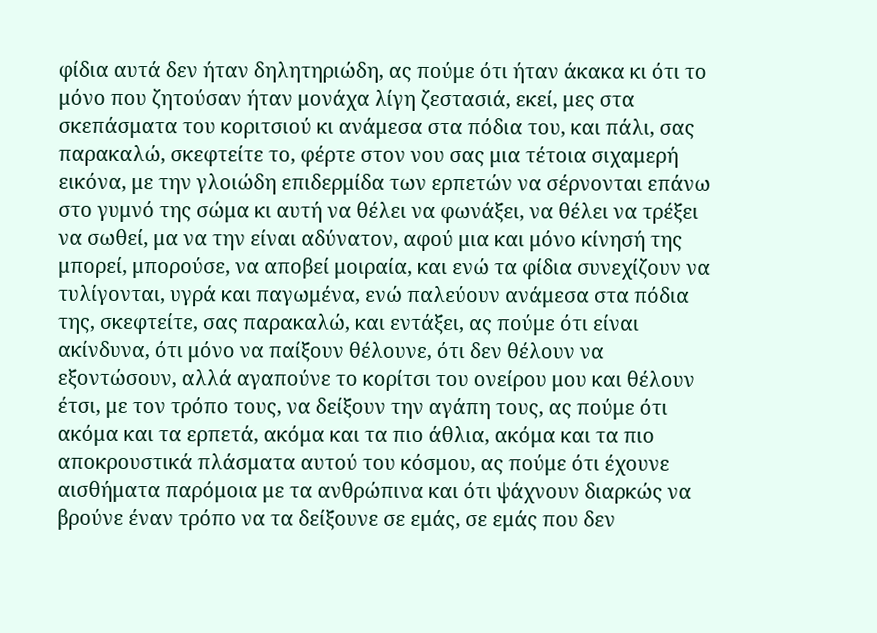φίδια αυτά δεν ήταν δηλητηριώδη, ας πούμε ότι ήταν άκακα κι ότι το μόνο που ζητούσαν ήταν μονάχα λίγη ζεστασιά, εκεί, μες στα σκεπάσματα του κοριτσιού κι ανάμεσα στα πόδια του, και πάλι, σας παρακαλώ, σκεφτείτε το, φέρτε στον νου σας μια τέτοια σιχαμερή εικόνα, με την γλοιώδη επιδερμίδα των ερπετών να σέρνονται επάνω στο γυμνό της σώμα κι αυτή να θέλει να φωνάξει, να θέλει να τρέξει να σωθεί, μα να την είναι αδύνατον, αφού μια και μόνο κίνησή της μπορεί, μπορούσε, να αποβεί μοιραία, και ενώ τα φίδια συνεχίζουν να τυλίγονται, υγρά και παγωμένα, ενώ παλεύουν ανάμεσα στα πόδια της, σκεφτείτε, σας παρακαλώ, και εντάξει, ας πούμε ότι είναι ακίνδυνα, ότι μόνο να παίξουν θέλουνε, ότι δεν θέλουν να εξοντώσουν, αλλά αγαπούνε το κορίτσι του ονείρου μου και θέλουν έτσι, με τον τρόπο τους, να δείξουν την αγάπη τους, ας πούμε ότι ακόμα και τα ερπετά, ακόμα και τα πιο άθλια, ακόμα και τα πιο αποκρουστικά πλάσματα αυτού του κόσμου, ας πούμε ότι έχουνε αισθήματα παρόμοια με τα ανθρώπινα και ότι ψάχνουν διαρκώς να βρούνε έναν τρόπο να τα δείξουνε σε εμάς, σε εμάς που δεν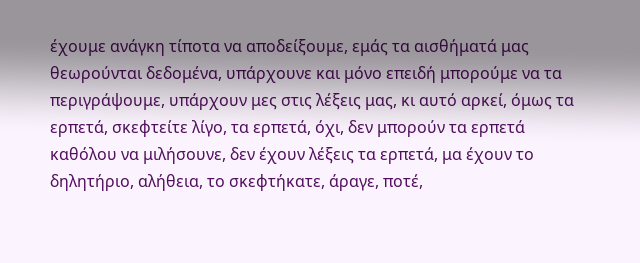έχουμε ανάγκη τίποτα να αποδείξουμε, εμάς τα αισθήματά μας θεωρούνται δεδομένα, υπάρχουνε και μόνο επειδή μπορούμε να τα περιγράψουμε, υπάρχουν μες στις λέξεις μας, κι αυτό αρκεί, όμως τα ερπετά, σκεφτείτε λίγο, τα ερπετά, όχι, δεν μπορούν τα ερπετά καθόλου να μιλήσουνε, δεν έχουν λέξεις τα ερπετά, μα έχουν το δηλητήριο, αλήθεια, το σκεφτήκατε, άραγε, ποτέ,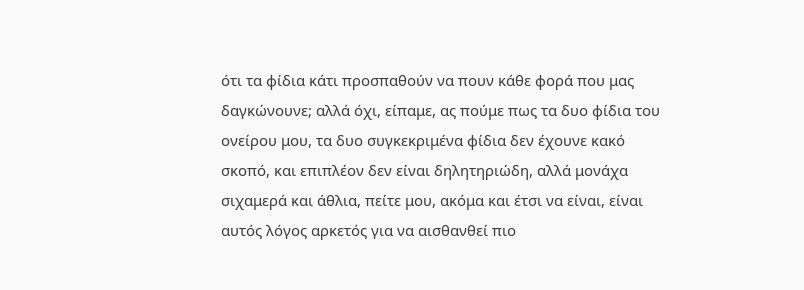ότι τα φίδια κάτι προσπαθούν να πουν κάθε φορά που μας δαγκώνουνε; αλλά όχι, είπαμε, ας πούμε πως τα δυο φίδια του ονείρου μου, τα δυο συγκεκριμένα φίδια δεν έχουνε κακό σκοπό, και επιπλέον δεν είναι δηλητηριώδη, αλλά μονάχα σιχαμερά και άθλια, πείτε μου, ακόμα και έτσι να είναι, είναι αυτός λόγος αρκετός για να αισθανθεί πιο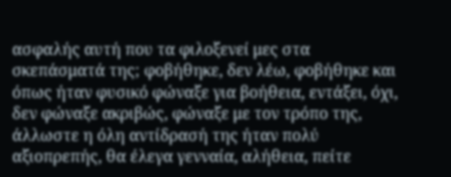ασφαλής αυτή που τα φιλοξενεί μες στα σκεπάσματά της; φοβήθηκε, δεν λέω, φοβήθηκε και όπως ήταν φυσικό φώναξε για βοήθεια, εντάξει, όχι, δεν φώναξε ακριβώς, φώναξε με τον τρόπο της, άλλωστε η όλη αντίδρασή της ήταν πολύ αξιοπρεπής, θα έλεγα γενναία, αλήθεια, πείτε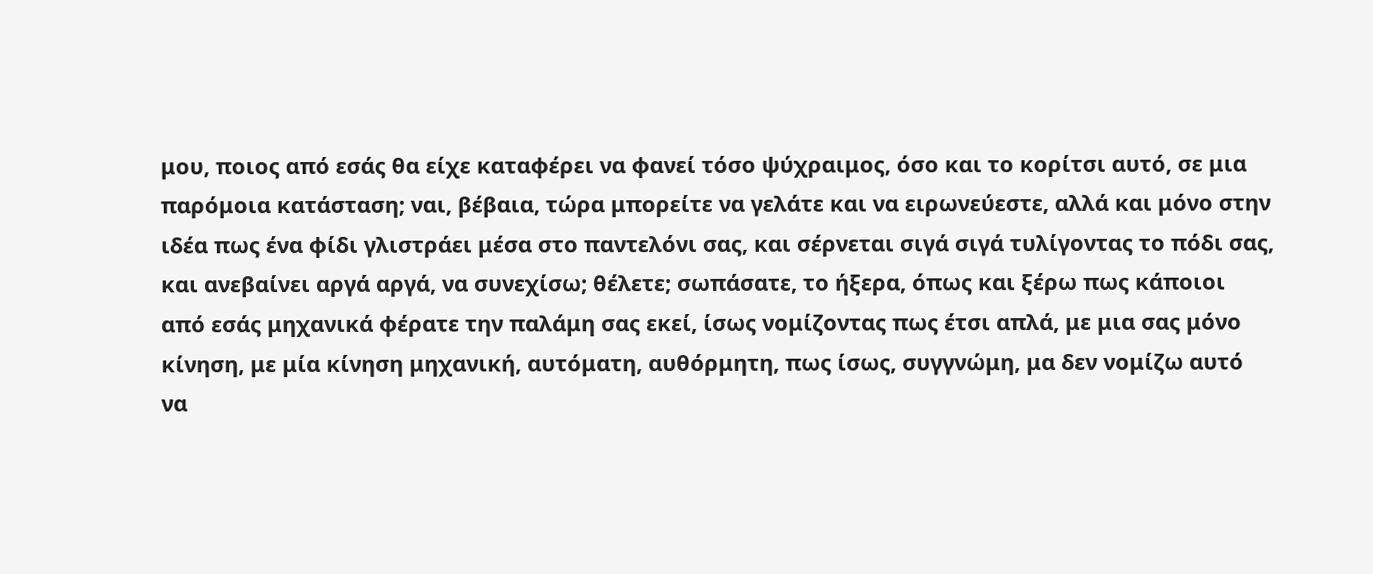μου, ποιος από εσάς θα είχε καταφέρει να φανεί τόσο ψύχραιμος, όσο και το κορίτσι αυτό, σε μια παρόμοια κατάσταση; ναι, βέβαια, τώρα μπορείτε να γελάτε και να ειρωνεύεστε, αλλά και μόνο στην ιδέα πως ένα φίδι γλιστράει μέσα στο παντελόνι σας, και σέρνεται σιγά σιγά τυλίγοντας το πόδι σας, και ανεβαίνει αργά αργά, να συνεχίσω; θέλετε; σωπάσατε, το ήξερα, όπως και ξέρω πως κάποιοι από εσάς μηχανικά φέρατε την παλάμη σας εκεί, ίσως νομίζοντας πως έτσι απλά, με μια σας μόνο κίνηση, με μία κίνηση μηχανική, αυτόματη, αυθόρμητη, πως ίσως, συγγνώμη, μα δεν νομίζω αυτό να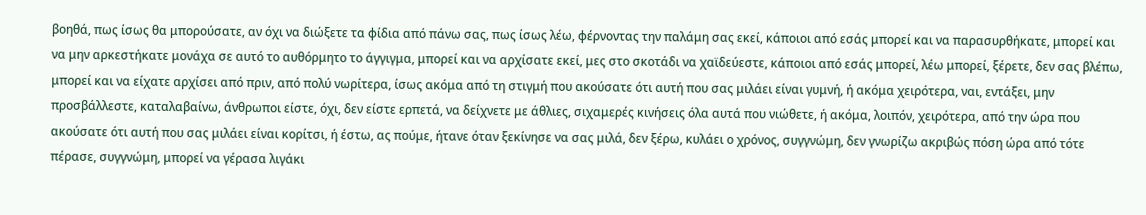βοηθά, πως ίσως θα μπορούσατε, αν όχι να διώξετε τα φίδια από πάνω σας, πως ίσως λέω, φέρνοντας την παλάμη σας εκεί, κάποιοι από εσάς μπορεί και να παρασυρθήκατε, μπορεί και να μην αρκεστήκατε μονάχα σε αυτό το αυθόρμητο το άγγιγμα, μπορεί και να αρχίσατε εκεί, μες στο σκοτάδι να χαϊδεύεστε, κάποιοι από εσάς μπορεί, λέω μπορεί, ξέρετε, δεν σας βλέπω, μπορεί και να είχατε αρχίσει από πριν, από πολύ νωρίτερα, ίσως ακόμα από τη στιγμή που ακούσατε ότι αυτή που σας μιλάει είναι γυμνή, ή ακόμα χειρότερα, ναι, εντάξει, μην προσβάλλεστε, καταλαβαίνω, άνθρωποι είστε, όχι, δεν είστε ερπετά, να δείχνετε με άθλιες, σιχαμερές κινήσεις όλα αυτά που νιώθετε, ή ακόμα, λοιπόν, χειρότερα, από την ώρα που ακούσατε ότι αυτή που σας μιλάει είναι κορίτσι, ή έστω, ας πούμε, ήτανε όταν ξεκίνησε να σας μιλά, δεν ξέρω, κυλάει ο χρόνος, συγγνώμη, δεν γνωρίζω ακριβώς πόση ώρα από τότε πέρασε, συγγνώμη, μπορεί να γέρασα λιγάκι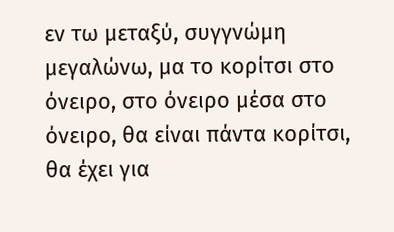εν τω μεταξύ, συγγνώμη μεγαλώνω, μα το κορίτσι στο όνειρο, στο όνειρο μέσα στο όνειρο, θα είναι πάντα κορίτσι, θα έχει για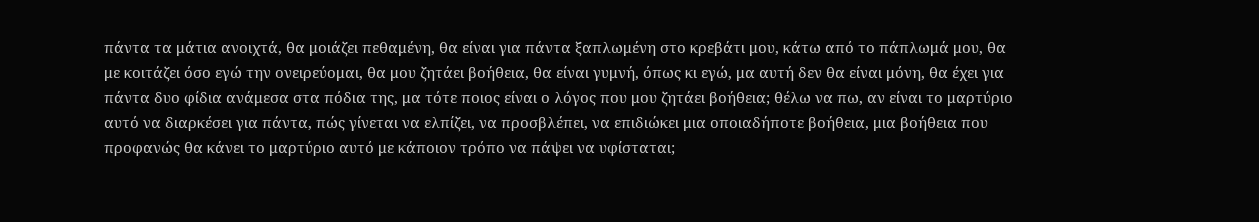πάντα τα μάτια ανοιχτά, θα μοιάζει πεθαμένη, θα είναι για πάντα ξαπλωμένη στο κρεβάτι μου, κάτω από το πάπλωμά μου, θα με κοιτάζει όσο εγώ την ονειρεύομαι, θα μου ζητάει βοήθεια, θα είναι γυμνή, όπως κι εγώ, μα αυτή δεν θα είναι μόνη, θα έχει για πάντα δυο φίδια ανάμεσα στα πόδια της, μα τότε ποιος είναι ο λόγος που μου ζητάει βοήθεια; θέλω να πω, αν είναι το μαρτύριο αυτό να διαρκέσει για πάντα, πώς γίνεται να ελπίζει, να προσβλέπει, να επιδιώκει μια οποιαδήποτε βοήθεια, μια βοήθεια που προφανώς θα κάνει το μαρτύριο αυτό με κάποιον τρόπο να πάψει να υφίσταται;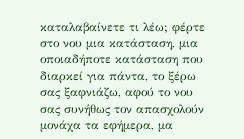καταλαβαίνετε τι λέω; φέρτε στο νου μια κατάσταση, μια οποιαδήποτε κατάσταση που διαρκεί για πάντα, το ξέρω σας ξαφνιάζω, αφού το νου σας συνήθως τον απασχολούν μονάχα τα εφήμερα, μα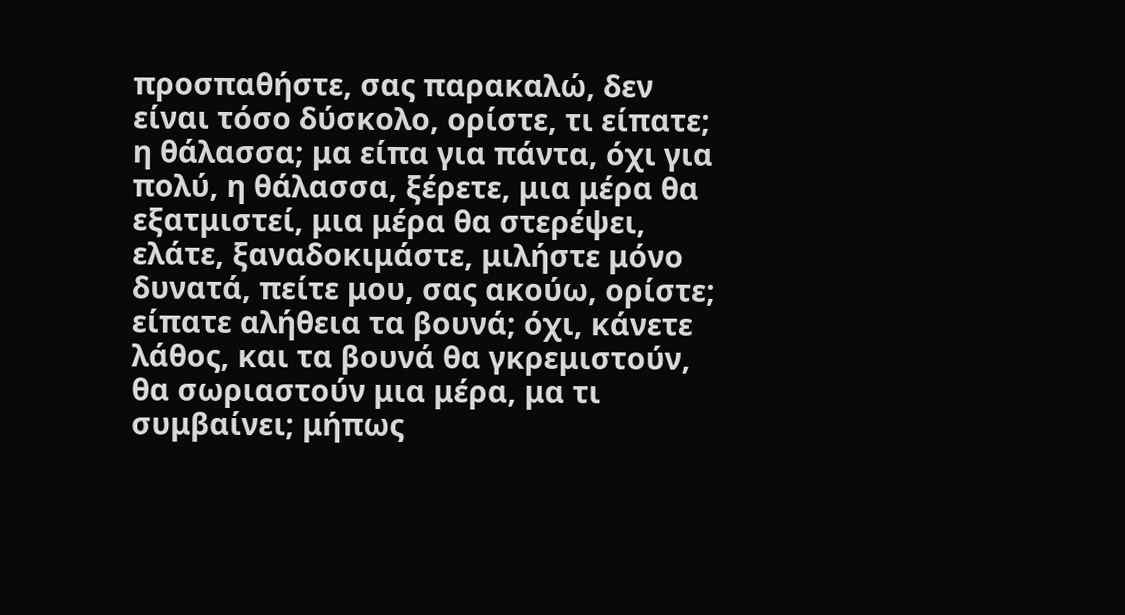προσπαθήστε, σας παρακαλώ, δεν είναι τόσο δύσκολο, ορίστε, τι είπατε; η θάλασσα; μα είπα για πάντα, όχι για πολύ, η θάλασσα, ξέρετε, μια μέρα θα εξατμιστεί, μια μέρα θα στερέψει, ελάτε, ξαναδοκιμάστε, μιλήστε μόνο δυνατά, πείτε μου, σας ακούω, ορίστε; είπατε αλήθεια τα βουνά; όχι, κάνετε λάθος, και τα βουνά θα γκρεμιστούν, θα σωριαστούν μια μέρα, μα τι συμβαίνει; μήπως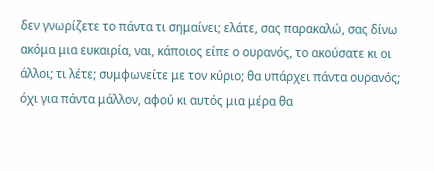δεν γνωρίζετε το πάντα τι σημαίνει; ελάτε, σας παρακαλώ, σας δίνω ακόμα μια ευκαιρία, ναι, κάποιος είπε ο ουρανός, το ακούσατε κι οι άλλοι; τι λέτε; συμφωνείτε με τον κύριο; θα υπάρχει πάντα ουρανός; όχι για πάντα μάλλον, αφού κι αυτός μια μέρα θα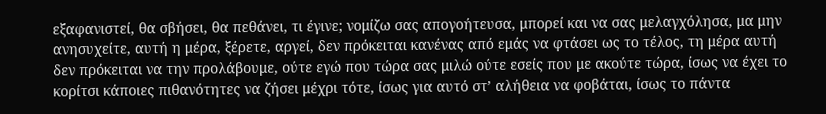εξαφανιστεί, θα σβήσει, θα πεθάνει, τι έγινε; νομίζω σας απογοήτευσα, μπορεί και να σας μελαγχόλησα, μα μην ανησυχείτε, αυτή η μέρα, ξέρετε, αργεί, δεν πρόκειται κανένας από εμάς να φτάσει ως το τέλος, τη μέρα αυτή δεν πρόκειται να την προλάβουμε, ούτε εγώ που τώρα σας μιλώ ούτε εσείς που με ακούτε τώρα, ίσως να έχει το κορίτσι κάποιες πιθανότητες να ζήσει μέχρι τότε, ίσως για αυτό στ’ αλήθεια να φοβάται, ίσως το πάντα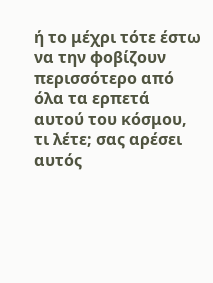ή το μέχρι τότε έστω να την φοβίζουν περισσότερο από όλα τα ερπετά αυτού του κόσμου, τι λέτε; σας αρέσει αυτός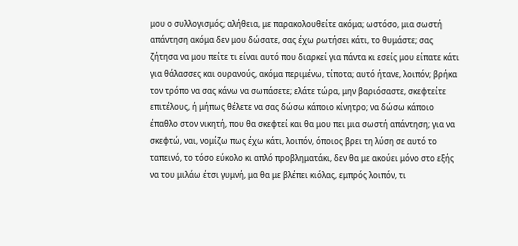μου ο συλλογισμός; αλήθεια, με παρακολουθείτε ακόμα; ωστόσο, μια σωστή απάντηση ακόμα δεν μου δώσατε, σας έχω ρωτήσει κάτι, το θυμάστε; σας ζήτησα να μου πείτε τι είναι αυτό που διαρκεί για πάντα κι εσείς μου είπατε κάτι για θάλασσες και ουρανούς, ακόμα περιμένω, τίποτα; αυτό ήτανε, λοιπόν; βρήκα τον τρόπο να σας κάνω να σωπάσετε; ελάτε τώρα, μην βαριόσαστε, σκεφτείτε επιτέλους, ή μήπως θέλετε να σας δώσω κάποιο κίνητρο; να δώσω κάποιο έπαθλο στον νικητή, που θα σκεφτεί και θα μου πει μια σωστή απάντηση; για να σκεφτώ, ναι, νομίζω πως έχω κάτι, λοιπόν, όποιος βρει τη λύση σε αυτό το ταπεινό, το τόσο εύκολο κι απλό προβληματάκι, δεν θα με ακούει μόνο στο εξής να του μιλάω έτσι γυμνή, μα θα με βλέπει κιόλας, εμπρός λοιπόν, τι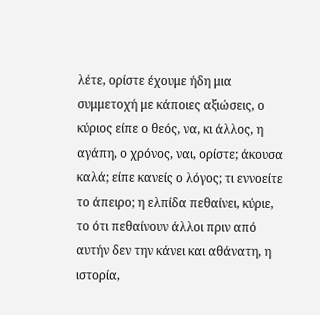λέτε, ορίστε έχουμε ήδη μια συμμετοχή με κάποιες αξιώσεις, ο κύριος είπε ο θεός, να, κι άλλος, η αγάπη, ο χρόνος, ναι, ορίστε; άκουσα καλά; είπε κανείς ο λόγος; τι εννοείτε το άπειρο; η ελπίδα πεθαίνει, κύριε, το ότι πεθαίνουν άλλοι πριν από αυτήν δεν την κάνει και αθάνατη, η ιστορία,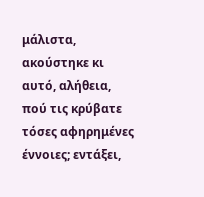μάλιστα, ακούστηκε κι αυτό, αλήθεια, πού τις κρύβατε τόσες αφηρημένες έννοιες; εντάξει,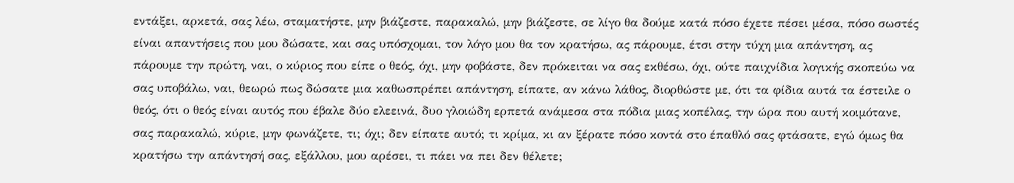εντάξει, αρκετά, σας λέω, σταματήστε, μην βιάζεστε, παρακαλώ, μην βιάζεστε, σε λίγο θα δούμε κατά πόσο έχετε πέσει μέσα, πόσο σωστές είναι απαντήσεις που μου δώσατε, και σας υπόσχομαι, τον λόγο μου θα τον κρατήσω, ας πάρουμε, έτσι στην τύχη μια απάντηση, ας πάρουμε την πρώτη, ναι, ο κύριος που είπε ο θεός, όχι, μην φοβάστε, δεν πρόκειται να σας εκθέσω, όχι, ούτε παιχνίδια λογικής σκοπεύω να σας υποβάλω, ναι, θεωρώ πως δώσατε μια καθωσπρέπει απάντηση, είπατε, αν κάνω λάθος, διορθώστε με, ότι τα φίδια αυτά τα έστειλε ο θεός, ότι ο θεός είναι αυτός που έβαλε δύο ελεεινά, δυο γλοιώδη ερπετά ανάμεσα στα πόδια μιας κοπέλας, την ώρα που αυτή κοιμότανε, σας παρακαλώ, κύριε, μην φωνάζετε, τι; όχι; δεν είπατε αυτό; τι κρίμα, κι αν ξέρατε πόσο κοντά στο έπαθλό σας φτάσατε, εγώ όμως θα κρατήσω την απάντησή σας, εξάλλου, μου αρέσει, τι πάει να πει δεν θέλετε;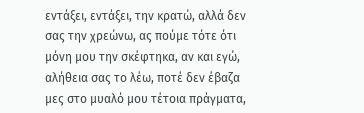εντάξει, εντάξει, την κρατώ, αλλά δεν σας την χρεώνω, ας πούμε τότε ότι μόνη μου την σκέφτηκα, αν και εγώ, αλήθεια σας το λέω, ποτέ δεν έβαζα μες στο μυαλό μου τέτοια πράγματα,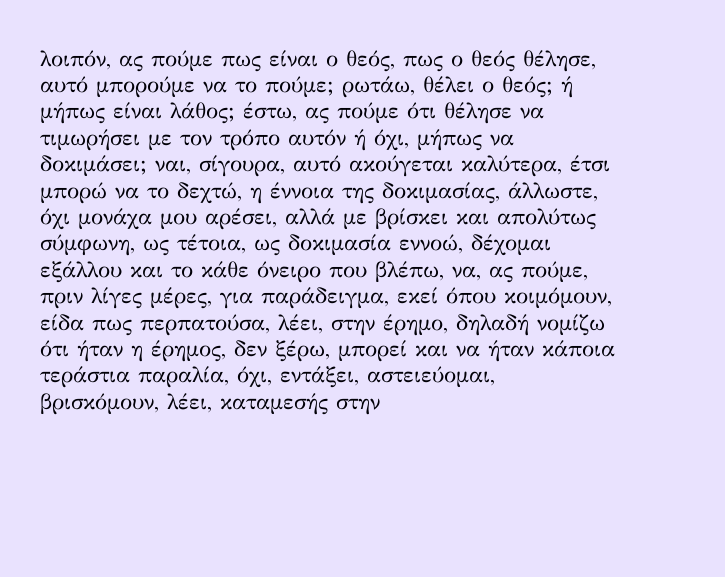λοιπόν, ας πούμε πως είναι ο θεός, πως ο θεός θέλησε, αυτό μπορούμε να το πούμε; ρωτάω, θέλει ο θεός; ή μήπως είναι λάθος; έστω, ας πούμε ότι θέλησε να τιμωρήσει με τον τρόπο αυτόν ή όχι, μήπως να δοκιμάσει; ναι, σίγουρα, αυτό ακούγεται καλύτερα, έτσι μπορώ να το δεχτώ, η έννοια της δοκιμασίας, άλλωστε, όχι μονάχα μου αρέσει, αλλά με βρίσκει και απολύτως σύμφωνη, ως τέτοια, ως δοκιμασία εννοώ, δέχομαι εξάλλου και το κάθε όνειρο που βλέπω, να, ας πούμε, πριν λίγες μέρες, για παράδειγμα, εκεί όπου κοιμόμουν, είδα πως περπατούσα, λέει, στην έρημο, δηλαδή νομίζω ότι ήταν η έρημος, δεν ξέρω, μπορεί και να ήταν κάποια τεράστια παραλία, όχι, εντάξει, αστειεύομαι, βρισκόμουν, λέει, καταμεσής στην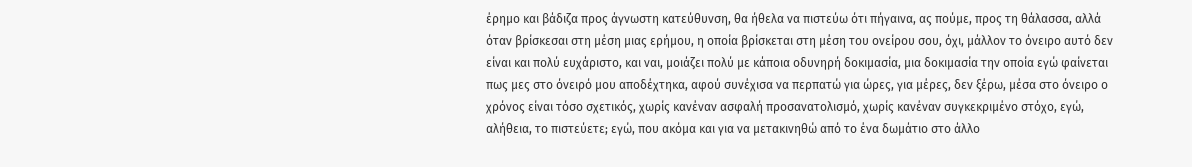έρημο και βάδιζα προς άγνωστη κατεύθυνση, θα ήθελα να πιστεύω ότι πήγαινα, ας πούμε, προς τη θάλασσα, αλλά όταν βρίσκεσαι στη μέση μιας ερήμου, η οποία βρίσκεται στη μέση του ονείρου σου, όχι, μάλλον το όνειρο αυτό δεν είναι και πολύ ευχάριστο, και ναι, μοιάζει πολύ με κάποια οδυνηρή δοκιμασία, μια δοκιμασία την οποία εγώ φαίνεται πως μες στο όνειρό μου αποδέχτηκα, αφού συνέχισα να περπατώ για ώρες, για μέρες, δεν ξέρω, μέσα στο όνειρο ο χρόνος είναι τόσο σχετικός, χωρίς κανέναν ασφαλή προσανατολισμό, χωρίς κανέναν συγκεκριμένο στόχο, εγώ, αλήθεια, το πιστεύετε; εγώ, που ακόμα και για να μετακινηθώ από το ένα δωμάτιο στο άλλο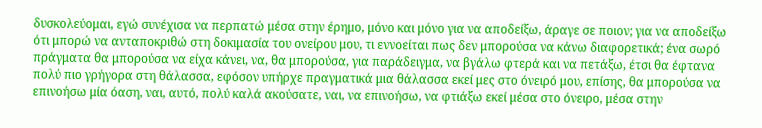δυσκολεύομαι, εγώ συνέχισα να περπατώ μέσα στην έρημο, μόνο και μόνο για να αποδείξω, άραγε σε ποιον; για να αποδείξω ότι μπορώ να ανταποκριθώ στη δοκιμασία του ονείρου μου, τι εννοείται πως δεν μπορούσα να κάνω διαφορετικά; ένα σωρό πράγματα θα μπορούσα να είχα κάνει, να, θα μπορούσα, για παράδειγμα, να βγάλω φτερά και να πετάξω, έτσι θα έφτανα πολύ πιο γρήγορα στη θάλασσα, εφόσον υπήρχε πραγματικά μια θάλασσα εκεί μες στο όνειρό μου, επίσης, θα μπορούσα να επινοήσω μία όαση, ναι, αυτό, πολύ καλά ακούσατε, ναι, να επινοήσω, να φτιάξω εκεί μέσα στο όνειρο, μέσα στην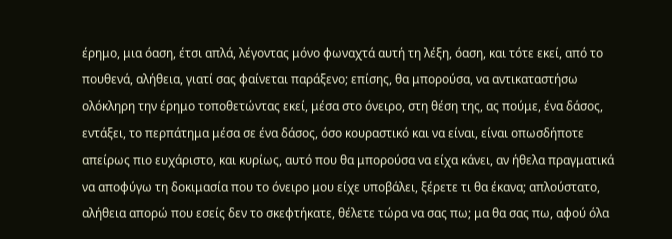έρημο, μια όαση, έτσι απλά, λέγοντας μόνο φωναχτά αυτή τη λέξη, όαση, και τότε εκεί, από το πουθενά, αλήθεια, γιατί σας φαίνεται παράξενο; επίσης, θα μπορούσα, να αντικαταστήσω ολόκληρη την έρημο τοποθετώντας εκεί, μέσα στο όνειρο, στη θέση της, ας πούμε, ένα δάσος, εντάξει, το περπάτημα μέσα σε ένα δάσος, όσο κουραστικό και να είναι, είναι οπωσδήποτε απείρως πιο ευχάριστο, και κυρίως, αυτό που θα μπορούσα να είχα κάνει, αν ήθελα πραγματικά να αποφύγω τη δοκιμασία που το όνειρο μου είχε υποβάλει, ξέρετε τι θα έκανα; απλούστατο, αλήθεια απορώ που εσείς δεν το σκεφτήκατε, θέλετε τώρα να σας πω; μα θα σας πω, αφού όλα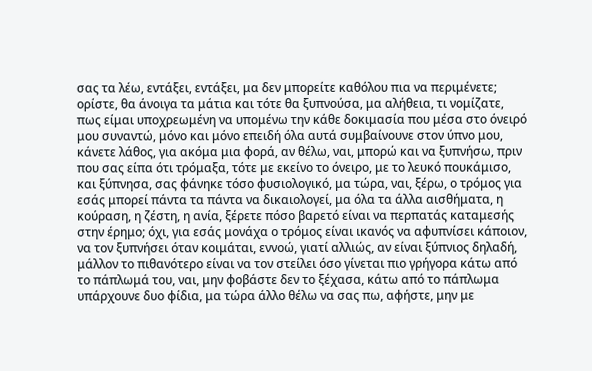σας τα λέω, εντάξει, εντάξει, μα δεν μπορείτε καθόλου πια να περιμένετε; ορίστε, θα άνοιγα τα μάτια και τότε θα ξυπνούσα, μα αλήθεια, τι νομίζατε, πως είμαι υποχρεωμένη να υπομένω την κάθε δοκιμασία που μέσα στο όνειρό μου συναντώ, μόνο και μόνο επειδή όλα αυτά συμβαίνουνε στον ύπνο μου, κάνετε λάθος, για ακόμα μια φορά, αν θέλω, ναι, μπορώ και να ξυπνήσω, πριν που σας είπα ότι τρόμαξα, τότε με εκείνο το όνειρο, με το λευκό πουκάμισο, και ξύπνησα, σας φάνηκε τόσο φυσιολογικό, μα τώρα, ναι, ξέρω, ο τρόμος για εσάς μπορεί πάντα τα πάντα να δικαιολογεί, μα όλα τα άλλα αισθήματα, η κούραση, η ζέστη, η ανία, ξέρετε πόσο βαρετό είναι να περπατάς καταμεσής στην έρημο; όχι, για εσάς μονάχα ο τρόμος είναι ικανός να αφυπνίσει κάποιον, να τον ξυπνήσει όταν κοιμάται, εννοώ, γιατί αλλιώς, αν είναι ξύπνιος δηλαδή, μάλλον το πιθανότερο είναι να τον στείλει όσο γίνεται πιο γρήγορα κάτω από το πάπλωμά του, ναι, μην φοβάστε δεν το ξέχασα, κάτω από το πάπλωμα υπάρχουνε δυο φίδια, μα τώρα άλλο θέλω να σας πω, αφήστε, μην με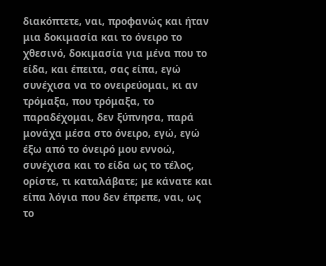διακόπτετε, ναι, προφανώς και ήταν μια δοκιμασία και το όνειρο το χθεσινό, δοκιμασία για μένα που το είδα, και έπειτα, σας είπα, εγώ συνέχισα να το ονειρεύομαι, κι αν τρόμαξα, που τρόμαξα, το παραδέχομαι, δεν ξύπνησα, παρά μονάχα μέσα στο όνειρο, εγώ, εγώ έξω από το όνειρό μου εννοώ, συνέχισα και το είδα ως το τέλος, ορίστε, τι καταλάβατε; με κάνατε και είπα λόγια που δεν έπρεπε, ναι, ως το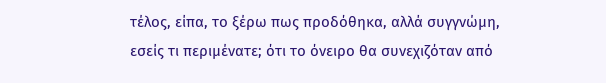τέλος, είπα, το ξέρω πως προδόθηκα, αλλά συγγνώμη, εσείς τι περιμένατε; ότι το όνειρο θα συνεχιζόταν από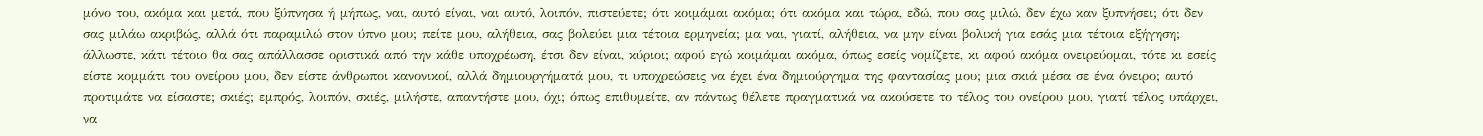μόνο του, ακόμα και μετά, που ξύπνησα ή μήπως, ναι, αυτό είναι, ναι αυτό, λοιπόν, πιστεύετε; ότι κοιμάμαι ακόμα; ότι ακόμα και τώρα, εδώ, που σας μιλώ, δεν έχω καν ξυπνήσει; ότι δεν σας μιλάω ακριβώς, αλλά ότι παραμιλώ στον ύπνο μου; πείτε μου, αλήθεια, σας βολεύει μια τέτοια ερμηνεία; μα ναι, γιατί, αλήθεια, να μην είναι βολική για εσάς μια τέτοια εξήγηση; άλλωστε, κάτι τέτοιο θα σας απάλλασσε οριστικά από την κάθε υποχρέωση, έτσι δεν είναι, κύριοι; αφού εγώ κοιμάμαι ακόμα, όπως εσείς νομίζετε, κι αφού ακόμα ονειρεύομαι, τότε κι εσείς είστε κομμάτι του ονείρου μου, δεν είστε άνθρωποι κανονικοί, αλλά δημιουργήματά μου, τι υποχρεώσεις να έχει ένα δημιούργημα της φαντασίας μου; μια σκιά μέσα σε ένα όνειρο; αυτό προτιμάτε να είσαστε; σκιές; εμπρός, λοιπόν, σκιές, μιλήστε, απαντήστε μου, όχι; όπως επιθυμείτε, αν πάντως θέλετε πραγματικά να ακούσετε το τέλος του ονείρου μου, γιατί τέλος υπάρχει, να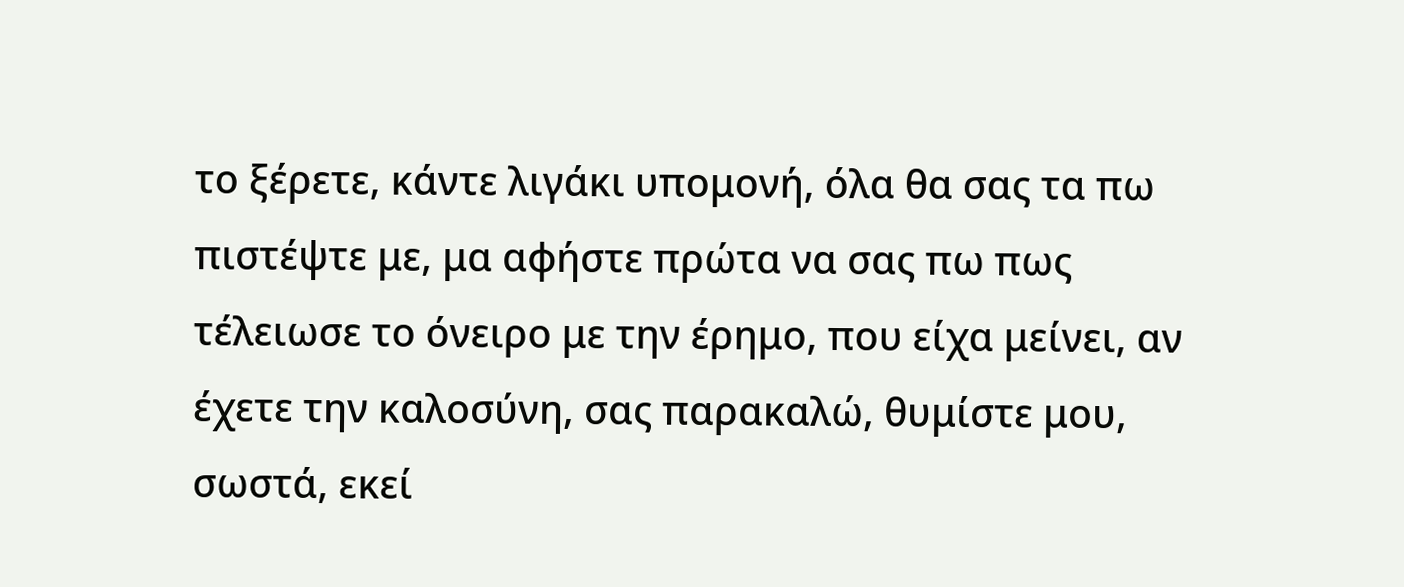το ξέρετε, κάντε λιγάκι υπομονή, όλα θα σας τα πω πιστέψτε με, μα αφήστε πρώτα να σας πω πως τέλειωσε το όνειρο με την έρημο, που είχα μείνει, αν έχετε την καλοσύνη, σας παρακαλώ, θυμίστε μου, σωστά, εκεί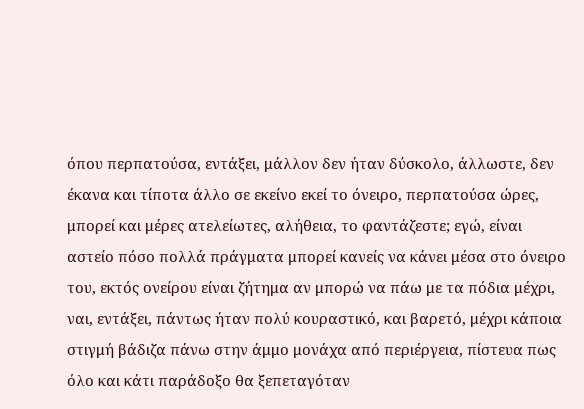όπου περπατούσα, εντάξει, μάλλον δεν ήταν δύσκολο, άλλωστε, δεν έκανα και τίποτα άλλο σε εκείνο εκεί το όνειρο, περπατούσα ώρες, μπορεί και μέρες ατελείωτες, αλήθεια, το φαντάζεστε; εγώ, είναι αστείο πόσο πολλά πράγματα μπορεί κανείς να κάνει μέσα στο όνειρο του, εκτός ονείρου είναι ζήτημα αν μπορώ να πάω με τα πόδια μέχρι, ναι, εντάξει, πάντως ήταν πολύ κουραστικό, και βαρετό, μέχρι κάποια στιγμή βάδιζα πάνω στην άμμο μονάχα από περιέργεια, πίστευα πως όλο και κάτι παράδοξο θα ξεπεταγόταν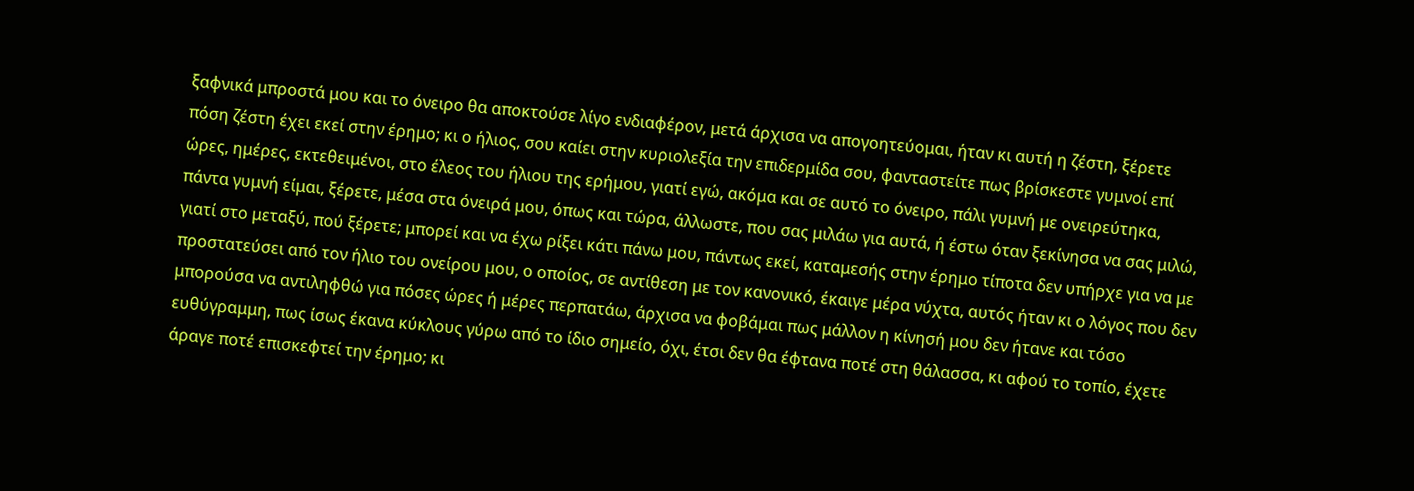ξαφνικά μπροστά μου και το όνειρο θα αποκτούσε λίγο ενδιαφέρον, μετά άρχισα να απογοητεύομαι, ήταν κι αυτή η ζέστη, ξέρετε πόση ζέστη έχει εκεί στην έρημο; κι ο ήλιος, σου καίει στην κυριολεξία την επιδερμίδα σου, φανταστείτε πως βρίσκεστε γυμνοί επί ώρες, ημέρες, εκτεθειμένοι, στο έλεος του ήλιου της ερήμου, γιατί εγώ, ακόμα και σε αυτό το όνειρο, πάλι γυμνή με ονειρεύτηκα, πάντα γυμνή είμαι, ξέρετε, μέσα στα όνειρά μου, όπως και τώρα, άλλωστε, που σας μιλάω για αυτά, ή έστω όταν ξεκίνησα να σας μιλώ, γιατί στο μεταξύ, πού ξέρετε; μπορεί και να έχω ρίξει κάτι πάνω μου, πάντως εκεί, καταμεσής στην έρημο τίποτα δεν υπήρχε για να με προστατεύσει από τον ήλιο του ονείρου μου, ο οποίος, σε αντίθεση με τον κανονικό, έκαιγε μέρα νύχτα, αυτός ήταν κι ο λόγος που δεν μπορούσα να αντιληφθώ για πόσες ώρες ή μέρες περπατάω, άρχισα να φοβάμαι πως μάλλον η κίνησή μου δεν ήτανε και τόσο ευθύγραμμη, πως ίσως έκανα κύκλους γύρω από το ίδιο σημείο, όχι, έτσι δεν θα έφτανα ποτέ στη θάλασσα, κι αφού το τοπίο, έχετε άραγε ποτέ επισκεφτεί την έρημο; κι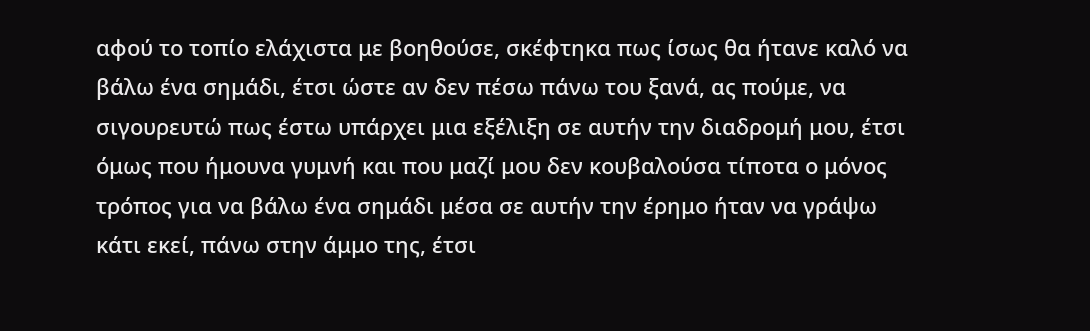αφού το τοπίο ελάχιστα με βοηθούσε, σκέφτηκα πως ίσως θα ήτανε καλό να βάλω ένα σημάδι, έτσι ώστε αν δεν πέσω πάνω του ξανά, ας πούμε, να σιγουρευτώ πως έστω υπάρχει μια εξέλιξη σε αυτήν την διαδρομή μου, έτσι όμως που ήμουνα γυμνή και που μαζί μου δεν κουβαλούσα τίποτα ο μόνος τρόπος για να βάλω ένα σημάδι μέσα σε αυτήν την έρημο ήταν να γράψω κάτι εκεί, πάνω στην άμμο της, έτσι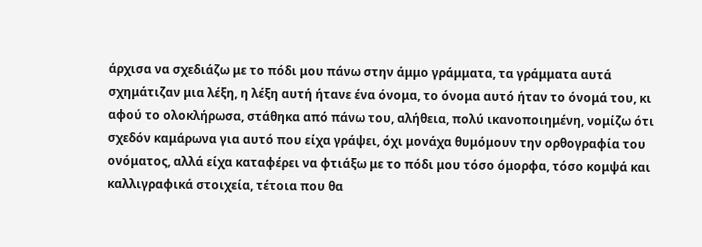άρχισα να σχεδιάζω με το πόδι μου πάνω στην άμμο γράμματα, τα γράμματα αυτά σχημάτιζαν μια λέξη, η λέξη αυτή ήτανε ένα όνομα, το όνομα αυτό ήταν το όνομά του, κι αφού το ολοκλήρωσα, στάθηκα από πάνω του, αλήθεια, πολύ ικανοποιημένη, νομίζω ότι σχεδόν καμάρωνα για αυτό που είχα γράψει, όχι μονάχα θυμόμουν την ορθογραφία του ονόματος, αλλά είχα καταφέρει να φτιάξω με το πόδι μου τόσο όμορφα, τόσο κομψά και καλλιγραφικά στοιχεία, τέτοια που θα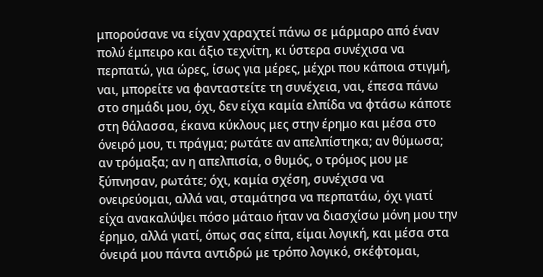μπορούσανε να είχαν χαραχτεί πάνω σε μάρμαρο από έναν πολύ έμπειρο και άξιο τεχνίτη, κι ύστερα συνέχισα να περπατώ, για ώρες, ίσως για μέρες, μέχρι που κάποια στιγμή, ναι, μπορείτε να φανταστείτε τη συνέχεια, ναι, έπεσα πάνω στο σημάδι μου, όχι, δεν είχα καμία ελπίδα να φτάσω κάποτε στη θάλασσα, έκανα κύκλους μες στην έρημο και μέσα στο όνειρό μου, τι πράγμα; ρωτάτε αν απελπίστηκα; αν θύμωσα; αν τρόμαξα; αν η απελπισία, ο θυμός, ο τρόμος μου με ξύπνησαν, ρωτάτε; όχι, καμία σχέση, συνέχισα να ονειρεύομαι, αλλά ναι, σταμάτησα να περπατάω, όχι γιατί είχα ανακαλύψει πόσο μάταιο ήταν να διασχίσω μόνη μου την έρημο, αλλά γιατί, όπως σας είπα, είμαι λογική, και μέσα στα όνειρά μου πάντα αντιδρώ με τρόπο λογικό, σκέφτομαι,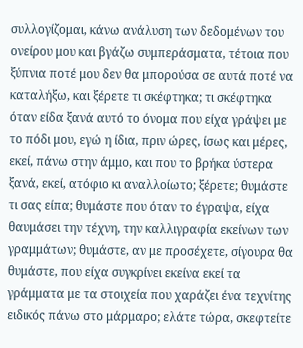συλλογίζομαι, κάνω ανάλυση των δεδομένων του ονείρου μου και βγάζω συμπεράσματα, τέτοια που ξύπνια ποτέ μου δεν θα μπορούσα σε αυτά ποτέ να καταλήξω, και ξέρετε τι σκέφτηκα; τι σκέφτηκα όταν είδα ξανά αυτό το όνομα που είχα γράψει με το πόδι μου, εγώ η ίδια, πριν ώρες, ίσως και μέρες, εκεί, πάνω στην άμμο, και που το βρήκα ύστερα ξανά, εκεί, ατόφιο κι αναλλοίωτο; ξέρετε; θυμάστε τι σας είπα; θυμάστε που όταν το έγραψα, είχα θαυμάσει την τέχνη, την καλλιγραφία εκείνων των γραμμάτων; θυμάστε, αν με προσέχετε, σίγουρα θα θυμάστε, που είχα συγκρίνει εκείνα εκεί τα γράμματα με τα στοιχεία που χαράζει ένα τεχνίτης ειδικός πάνω στο μάρμαρο; ελάτε τώρα, σκεφτείτε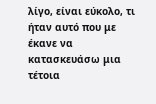λίγο, είναι εύκολο, τι ήταν αυτό που με έκανε να κατασκευάσω μια τέτοια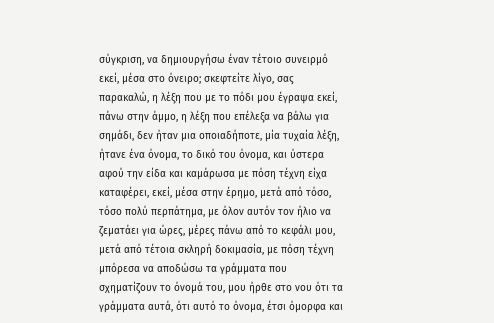σύγκριση, να δημιουργήσω έναν τέτοιο συνειρμό εκεί, μέσα στο όνειρο; σκεφτείτε λίγο, σας παρακαλώ, η λέξη που με το πόδι μου έγραψα εκεί, πάνω στην άμμο, η λέξη που επέλεξα να βάλω για σημάδι, δεν ήταν μια οποιαδήποτε, μία τυχαία λέξη, ήτανε ένα όνομα, το δικό του όνομα, και ύστερα αφού την είδα και καμάρωσα με πόση τέχνη είχα καταφέρει, εκεί, μέσα στην έρημο, μετά από τόσο, τόσο πολύ περπάτημα, με όλον αυτόν τον ήλιο να ζεματάει για ώρες, μέρες πάνω από το κεφάλι μου, μετά από τέτοια σκληρή δοκιμασία, με πόση τέχνη μπόρεσα να αποδώσω τα γράμματα που σχηματίζουν το όνομά του, μου ήρθε στο νου ότι τα γράμματα αυτά, ότι αυτό το όνομα, έτσι όμορφα και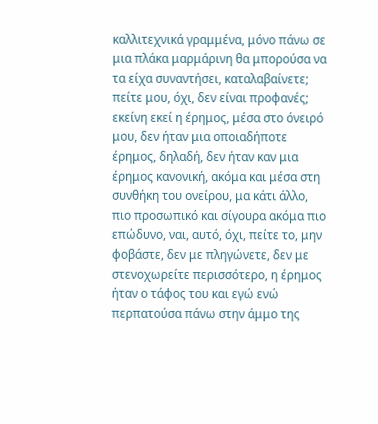καλλιτεχνικά γραμμένα, μόνο πάνω σε μια πλάκα μαρμάρινη θα μπορούσα να τα είχα συναντήσει, καταλαβαίνετε; πείτε μου, όχι, δεν είναι προφανές; εκείνη εκεί η έρημος, μέσα στο όνειρό μου, δεν ήταν μια οποιαδήποτε έρημος, δηλαδή, δεν ήταν καν μια έρημος κανονική, ακόμα και μέσα στη συνθήκη του ονείρου, μα κάτι άλλο, πιο προσωπικό και σίγουρα ακόμα πιο επώδυνο, ναι, αυτό, όχι, πείτε το, μην φοβάστε, δεν με πληγώνετε, δεν με στενοχωρείτε περισσότερο, η έρημος ήταν ο τάφος του και εγώ ενώ περπατούσα πάνω στην άμμο της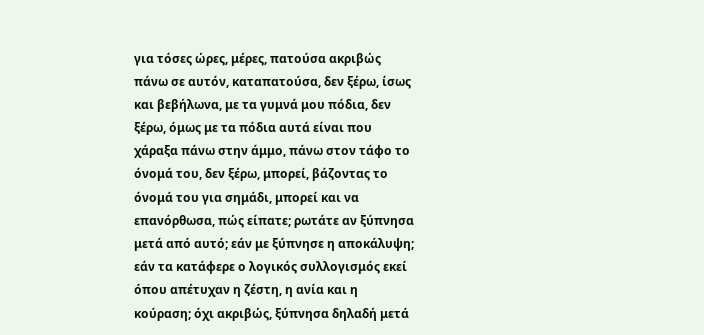για τόσες ώρες, μέρες, πατούσα ακριβώς πάνω σε αυτόν, καταπατούσα, δεν ξέρω, ίσως και βεβήλωνα, με τα γυμνά μου πόδια, δεν ξέρω, όμως με τα πόδια αυτά είναι που χάραξα πάνω στην άμμο, πάνω στον τάφο το όνομά του, δεν ξέρω, μπορεί, βάζοντας το όνομά του για σημάδι, μπορεί και να επανόρθωσα, πώς είπατε; ρωτάτε αν ξύπνησα μετά από αυτό; εάν με ξύπνησε η αποκάλυψη; εάν τα κατάφερε ο λογικός συλλογισμός εκεί όπου απέτυχαν η ζέστη, η ανία και η κούραση; όχι ακριβώς, ξύπνησα δηλαδή μετά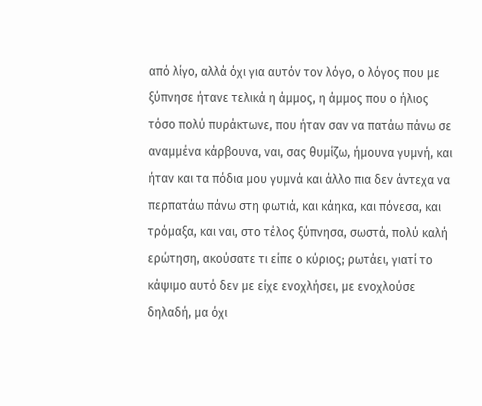από λίγο, αλλά όχι για αυτόν τον λόγο, ο λόγος που με ξύπνησε ήτανε τελικά η άμμος, η άμμος που ο ήλιος τόσο πολύ πυράκτωνε, που ήταν σαν να πατάω πάνω σε αναμμένα κάρβουνα, ναι, σας θυμίζω, ήμουνα γυμνή, και ήταν και τα πόδια μου γυμνά και άλλο πια δεν άντεχα να περπατάω πάνω στη φωτιά, και κάηκα, και πόνεσα, και τρόμαξα, και ναι, στο τέλος ξύπνησα, σωστά, πολύ καλή ερώτηση, ακούσατε τι είπε ο κύριος; ρωτάει, γιατί το κάψιμο αυτό δεν με είχε ενοχλήσει, με ενοχλούσε δηλαδή, μα όχι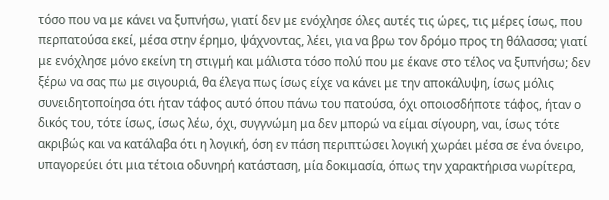τόσο που να με κάνει να ξυπνήσω, γιατί δεν με ενόχλησε όλες αυτές τις ώρες, τις μέρες ίσως, που περπατούσα εκεί, μέσα στην έρημο, ψάχνοντας, λέει, για να βρω τον δρόμο προς τη θάλασσα; γιατί με ενόχλησε μόνο εκείνη τη στιγμή και μάλιστα τόσο πολύ που με έκανε στο τέλος να ξυπνήσω; δεν ξέρω να σας πω με σιγουριά, θα έλεγα πως ίσως είχε να κάνει με την αποκάλυψη, ίσως μόλις συνειδητοποίησα ότι ήταν τάφος αυτό όπου πάνω του πατούσα, όχι οποιοσδήποτε τάφος, ήταν ο δικός του, τότε ίσως, ίσως λέω, όχι, συγγνώμη μα δεν μπορώ να είμαι σίγουρη, ναι, ίσως τότε ακριβώς και να κατάλαβα ότι η λογική, όση εν πάση περιπτώσει λογική χωράει μέσα σε ένα όνειρο, υπαγορεύει ότι μια τέτοια οδυνηρή κατάσταση, μία δοκιμασία, όπως την χαρακτήρισα νωρίτερα,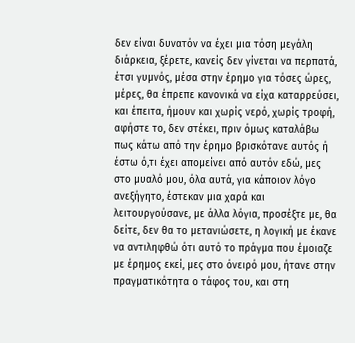δεν είναι δυνατόν να έχει μια τόση μεγάλη διάρκεια, ξέρετε, κανείς δεν γίνεται να περπατά, έτσι γυμνός, μέσα στην έρημο για τόσες ώρες, μέρες, θα έπρεπε κανονικά να είχα καταρρεύσει, και έπειτα, ήμουν και χωρίς νερό, χωρίς τροφή, αφήστε το, δεν στέκει, πριν όμως καταλάβω πως κάτω από την έρημο βρισκότανε αυτός ή έστω ό,τι έχει απομείνει από αυτόν εδώ, μες στο μυαλό μου, όλα αυτά, για κάποιον λόγο ανεξήγητο, έστεκαν μια χαρά και λειτουργούσανε, με άλλα λόγια, προσέξτε με, θα δείτε, δεν θα το μετανιώσετε, η λογική με έκανε να αντιληφθώ ότι αυτό το πράγμα που έμοιαζε με έρημος εκεί, μες στο όνειρό μου, ήτανε στην πραγματικότητα ο τάφος του, και στη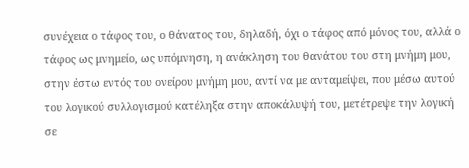συνέχεια ο τάφος του, ο θάνατος του, δηλαδή, όχι ο τάφος από μόνος του, αλλά ο τάφος ως μνημείο, ως υπόμνηση, η ανάκληση του θανάτου του στη μνήμη μου, στην έστω εντός του ονείρου μνήμη μου, αντί να με ανταμείψει, που μέσω αυτού του λογικού συλλογισμού κατέληξα στην αποκάλυψή του, μετέτρεψε την λογική σε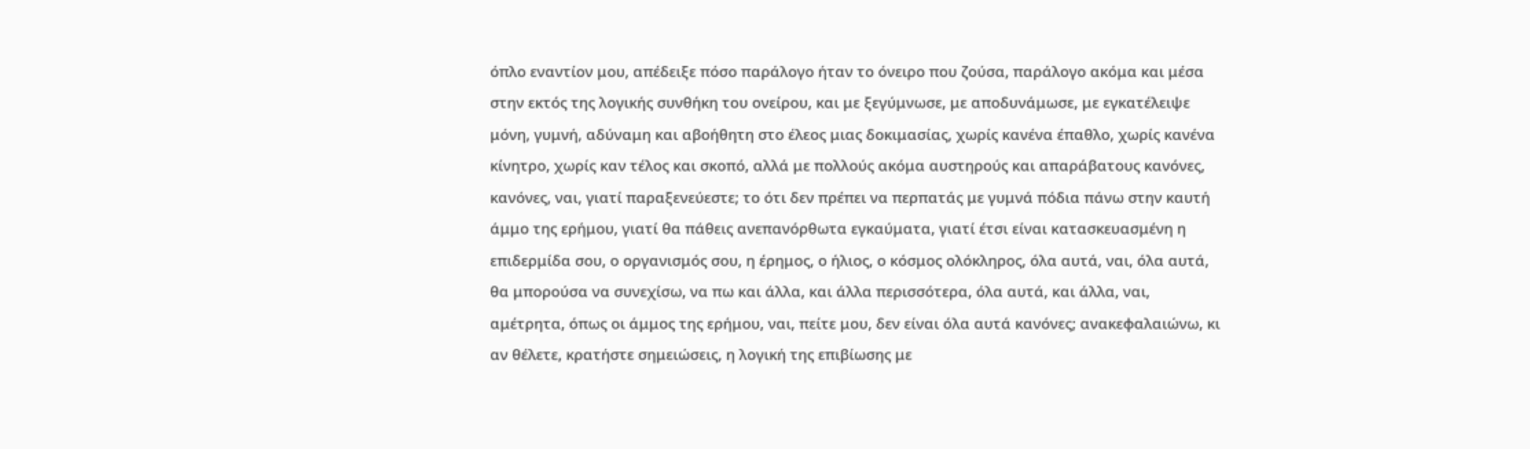όπλο εναντίον μου, απέδειξε πόσο παράλογο ήταν το όνειρο που ζούσα, παράλογο ακόμα και μέσα στην εκτός της λογικής συνθήκη του ονείρου, και με ξεγύμνωσε, με αποδυνάμωσε, με εγκατέλειψε μόνη, γυμνή, αδύναμη και αβοήθητη στο έλεος μιας δοκιμασίας, χωρίς κανένα έπαθλο, χωρίς κανένα κίνητρο, χωρίς καν τέλος και σκοπό, αλλά με πολλούς ακόμα αυστηρούς και απαράβατους κανόνες, κανόνες, ναι, γιατί παραξενεύεστε; το ότι δεν πρέπει να περπατάς με γυμνά πόδια πάνω στην καυτή άμμο της ερήμου, γιατί θα πάθεις ανεπανόρθωτα εγκαύματα, γιατί έτσι είναι κατασκευασμένη η επιδερμίδα σου, ο οργανισμός σου, η έρημος, ο ήλιος, ο κόσμος ολόκληρος, όλα αυτά, ναι, όλα αυτά, θα μπορούσα να συνεχίσω, να πω και άλλα, και άλλα περισσότερα, όλα αυτά, και άλλα, ναι, αμέτρητα, όπως οι άμμος της ερήμου, ναι, πείτε μου, δεν είναι όλα αυτά κανόνες; ανακεφαλαιώνω, κι αν θέλετε, κρατήστε σημειώσεις, η λογική της επιβίωσης με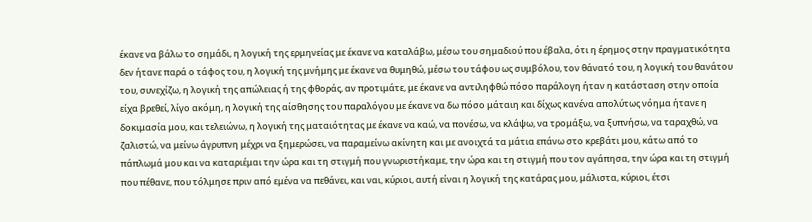έκανε να βάλω το σημάδι, η λογική της ερμηνείας με έκανε να καταλάβω, μέσω του σημαδιού που έβαλα, ότι η έρημος στην πραγματικότητα δεν ήτανε παρά ο τάφος του, η λογική της μνήμης με έκανε να θυμηθώ, μέσω του τάφου ως συμβόλου, τον θάνατό του, η λογική του θανάτου του, συνεχίζω, η λογική της απώλειας ή της φθοράς, αν προτιμάτε, με έκανε να αντιληφθώ πόσο παράλογη ήταν η κατάσταση στην οποία είχα βρεθεί, λίγο ακόμη, η λογική της αίσθησης του παραλόγου με έκανε να δω πόσο μάταιη και δίχως κανένα απολύτως νόημα ήτανε η δοκιμασία μου, και τελειώνω, η λογική της ματαιότητας με έκανε να καώ, να πονέσω, να κλάψω, να τρομάξω, να ξυπνήσω, να ταραχθώ, να ζαλιστώ, να μείνω άγρυπνη μέχρι να ξημερώσει, να παραμείνω ακίνητη και με ανοιχτά τα μάτια επάνω στο κρεβάτι μου, κάτω από το πάπλωμά μου και να καταριέμαι την ώρα και τη στιγμή που γνωριστήκαμε, την ώρα και τη στιγμή που τον αγάπησα, την ώρα και τη στιγμή που πέθανε, που τόλμησε πριν από εμένα να πεθάνει, και ναι, κύριοι, αυτή είναι η λογική της κατάρας μου, μάλιστα, κύριοι, έτσι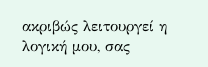ακριβώς λειτουργεί η λογική μου, σας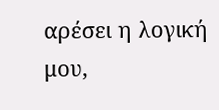αρέσει η λογική μου,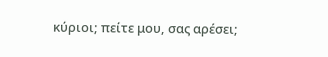κύριοι; πείτε μου, σας αρέσει;